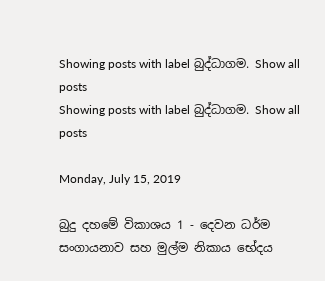Showing posts with label බුද්ධාගම. Show all posts
Showing posts with label බුද්ධාගම. Show all posts

Monday, July 15, 2019

බුදු දහමේ විකාශය 1 - දෙවන ධර්ම සංගායනාව සහ මුල්ම නිකාය භේදය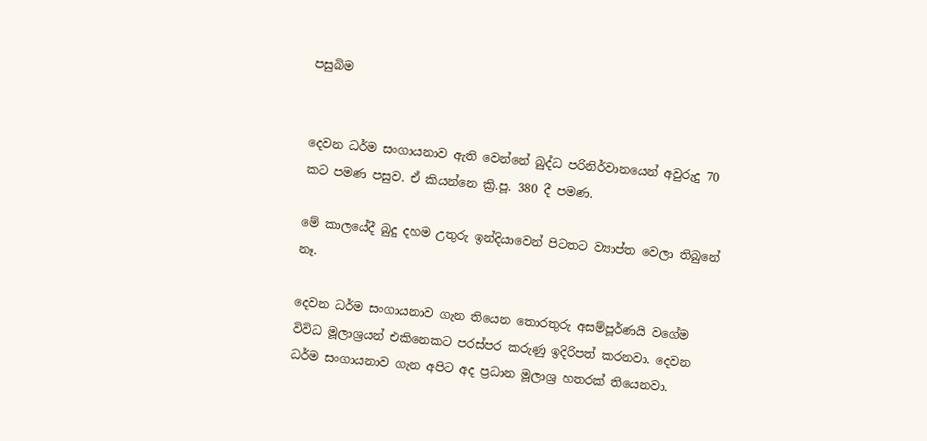පසුබිම


දෙවන ධර්ම සංගායනාව ඇති වෙන්නේ බුද්ධ පරිනිර්වානයෙන් අවුරුදු 70 කට පමණ පසුව. ඒ කියන්නෙ ක්‍රි.පූ. 380 දී පමණ.

මේ කාලයේදී බුදු දහම උතුරු ඉන්දියාවෙන් පිටතට ව්‍යාප්ත වෙලා තිබුනේ නෑ.

දෙවන ධර්ම සංගායනාව ගැන තියෙන තොරතුරු අසම්පූර්ණයි වගේම විවිධ මූලාශ්‍රයන් එකිනෙකට පරස්පර කරුණු ඉදිරිපත් කරනවා. දෙවන ධර්ම සංගායනාව ගැන අපිට අද ප්‍රධාන මූලාශ්‍ර හතරක් තියෙනවා.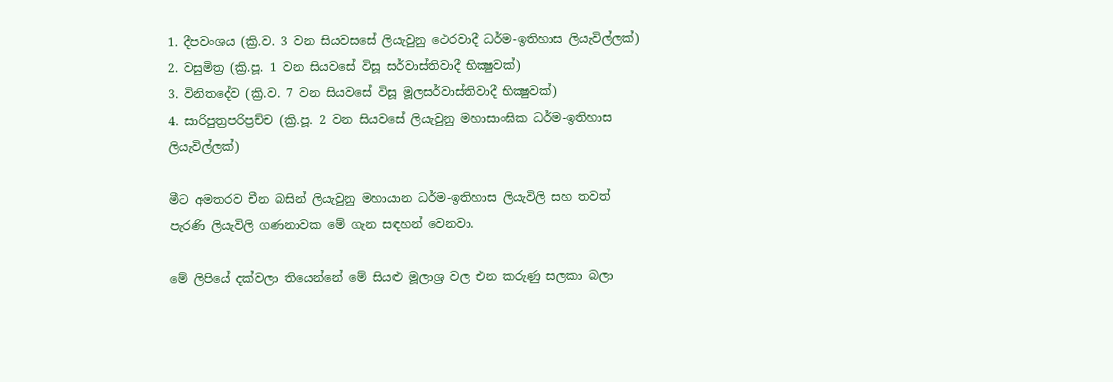1. දීපවංශය (ක්‍රි.ව. 3 වන සියවසසේ ලියැවුනු ථෙරවාදී ධර්ම-ඉතිහාස ලියැවිල්ලක්)
2. වසුමිත්‍ර (ක්‍රි.පූ. 1 වන සියවසේ විසූ සර්වාස්තිවාදී භික්‍ෂුවක්)
3. විනිතදේව (ක්‍රි.ව. 7 වන සියවසේ විසූ මූලසර්වාස්තිවාදී භික්‍ෂුවක්)
4. සාරිපුත්‍රපරිප්‍රච්ච (ක්‍රි.පූ. 2 වන සියවසේ ලියැවුනු මහාසාංඝික ධර්ම-ඉතිහාස ලියැවිල්ලක්)

මීට අමතරව චීන බසින් ලියැවුනු මහායාන ධර්ම-ඉතිහාස ලියැවිලි සහ තවත් පැරණි ලියැවිලි ගණනාවක මේ ගැන සඳහන් වෙනවා.

මේ ලිපියේ දක්වලා තියෙන්නේ මේ සියළු මූලාශ්‍ර වල එන කරුණු සලකා බලා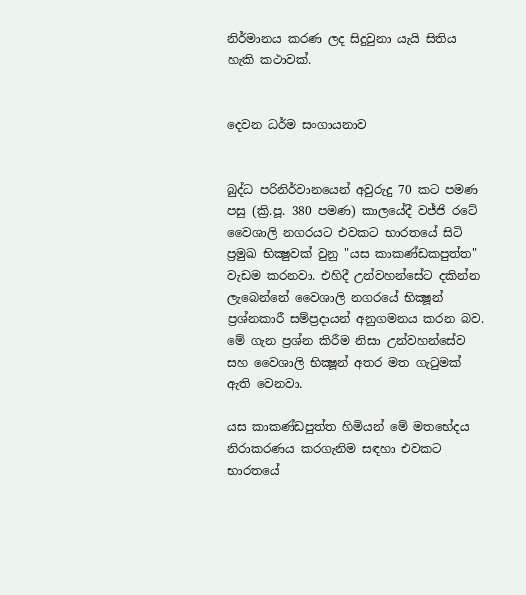නිර්මානය කරණ ලද සිදුවුනා යැයි සිතිය හැකි කථාවක්.


දෙවන ධර්ම සංගායනාව


බුද්ධ පරිනිර්වානයෙන් අවුරුදු 70 කට පමණ පසු (ක්‍රි.පූ. 380 පමණ) කාලයේදී වජ්ජි රටේ වෛශාලි නගරයට එවකට භාරතයේ සිටි ප්‍රමුඛ භික්‍ෂුවක් වුනු "යස කාකණ්ඩකපුත්ත" වැඩම කරනවා. එහිදී උන්වහන්සේට දකින්න ලැබෙන්නේ වෛශාලි නගරයේ භික්‍ෂූන් ප්‍රශ්නකාරී සම්ප්‍රදායන් අනුගමනය කරන බව. මේ ගැන ප්‍රශ්න කිරීම නිසා උන්වහන්සේව සහ වෛශාලි භික්‍ෂූන් අතර මත ගැටුමක් ඇති වෙනවා.

යස කාකණ්ඩපුත්ත හිමියන් මේ මතභේදය නිරාකරණය කරගැනිම සඳහා එවකට භාරතයේ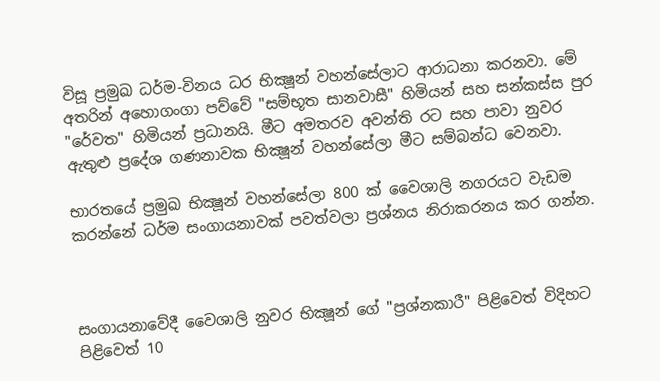විසූ ප්‍රමුඛ ධර්ම-විනය ධර භික්‍ෂූන් වහන්සේලාට ආරාධනා කරනවා. මේ අතරින් අහොගංගා පව්වේ "සම්භූත සානවාසී" හිමියන් සහ සන්කස්ස පුර "රේවත" හිමියන් ප්‍රධානයි. මීට අමතරව අවන්ති රට සහ පාවා නුවර ඇතුළු ප්‍රදේශ ගණනාවක භික්‍ෂූන් වහන්සේලා මීට සම්බන්ධ වෙනවා.

භාරතයේ ප්‍රමුඛ භික්‍ෂූන් වහන්සේලා 800 ක් වෛශාලි නගරයට වැඩම කරන්නේ ධර්ම සංගායනාවක් පවත්වලා ප්‍රශ්නය නිරාකරනය කර ගන්න.



සංගායනාවේදී වෛශාලි නුවර භික්‍ෂූන් ගේ "ප්‍රශ්නකාරී" පිළිවෙත් විදිහට පිළිවෙත් 10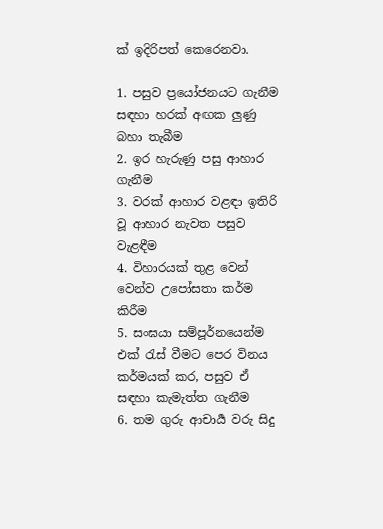ක් ඉදිරිපත් කෙරෙනවා.

1. පසුව ප්‍රයෝජනයට ගැනීම සඳහා හරක් අඟක ලුණු බහා තැබීම
2. ඉර හැරුණු පසු ආහාර ගැනීම
3. වරක් ආහාර වළඳා ඉතිරි වූ ආහාර නැවත පසුව වැළඳීම
4. විහාරයක් තුළ වෙන් වෙන්ව උපෝසතා කර්ම කිරීම
5. සංඝයා සම්පූර්නයෙන්ම එක් රැස් වීමට පෙර විනය කර්මයක් කර, පසුව ඒ සඳහා කැමැත්ත ගැනීම
6. තම ගුරු ආචාර්‍ය වරු සිදු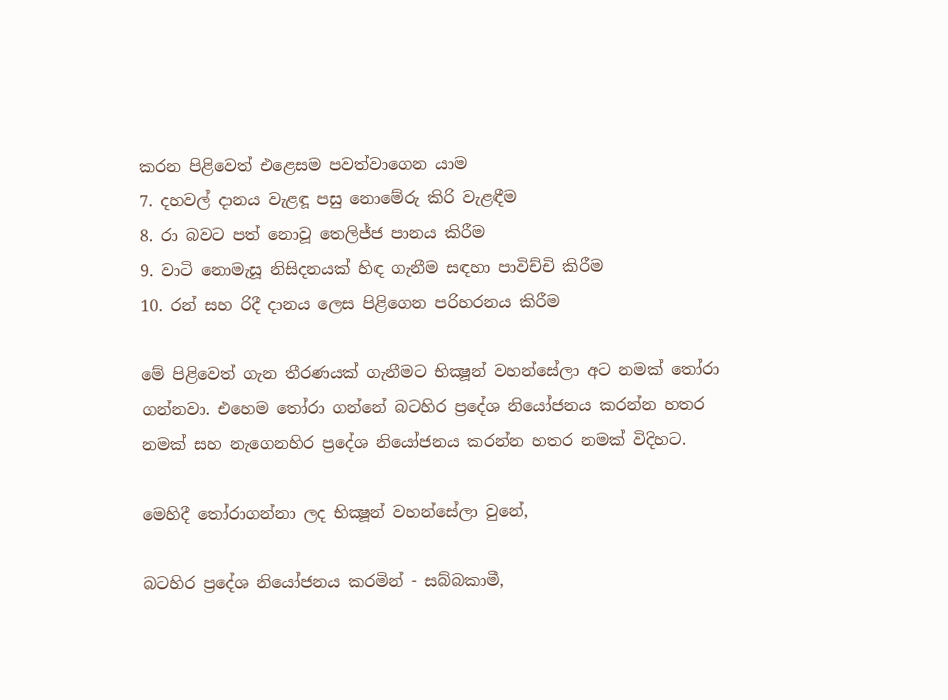කරන පිළිවෙත් එළෙසම පවත්වාගෙන යාම
7. දහවල් දානය වැළඳූ පසු නොමේරු කිරි වැළඳීම
8. රා බවට පත් නොවූ තෙලිජ්ජ පානය කිරීම
9. වාටි නොමැසූ නිසිදනයක් හිඳ ගැනීම සඳහා පාවිච්චි කිරීම
10. රන් සහ රිදී දානය ලෙස පිළිගෙන පරිහරනය කිරීම

මේ පිළිවෙත් ගැන තීරණයක් ගැනීමට භික්‍ෂූන් වහන්සේලා අට නමක් තෝරා ගන්නවා. එහෙම තෝරා ගන්නේ බටහිර ප්‍රදේශ නියෝජනය කරන්න හතර නමක් සහ නැගෙනහිර ප්‍රදේශ නියෝජනය කරන්න හතර නමක් විදිහට.

මෙහිදී තෝරාගන්නා ලද භික්‍ෂූන් වහන්සේලා වුනේ,

බටහිර ප්‍රදේශ නියෝජනය කරමින් - සබ්බකාමී,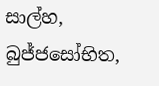සාල්හ, බුජ්ජසෝභිත,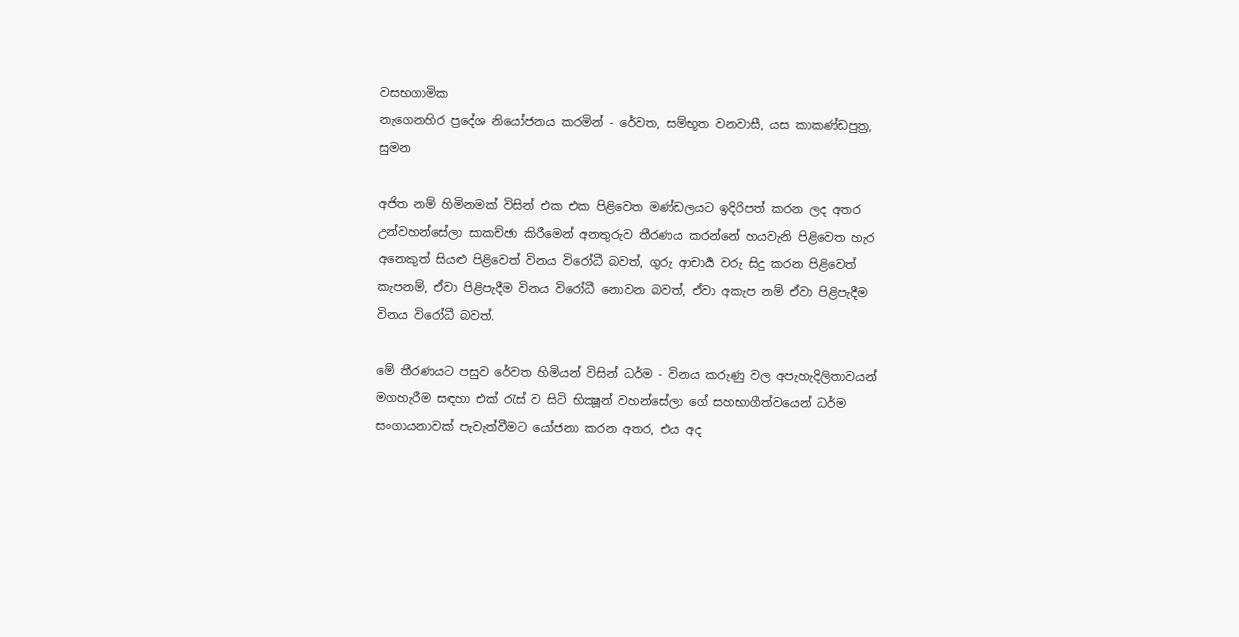වසභගාමික
නැගෙනහිර ප්‍රදේශ නියෝජනය කරමින් - රේවත, සම්භූත වනවාසී, යස කාකණ්ඩපුත්‍ර, සුමන

අජිත නම් හිමිනමක් විසින් එක එක පිළිවෙත මණ්ඩලයට ඉදිරිපත් කරන ලද අතර උන්වහන්සේලා සාකච්ඡා කිරීමෙන් අනතුරුව තීරණය කරන්නේ හයවැනි පිළිවෙත හැර අනෙකුත් සියළු පිළිවෙත් විනය විරෝධී බවත්, ගුරු ආචාර්‍ය වරු සිදු කරන පිළිවෙත් කැපනම්, ඒවා පිළිපැදීම විනය විරෝධී නොවන බවත්, ඒවා අකැප නම් ඒවා පිළිපැදීම විනය විරෝධී බවත්.

මේ තීරණයට පසුව රේවත හිමියන් විසින් ධර්ම - විනය කරුණු වල අපැහැදිලිතාවයන් මගහැරීම සඳහා එක් රැස් ව සිටි භික්‍ෂූන් වහන්සේලා ගේ සහභාගීත්වයෙන් ධර්ම සංගායනාවක් පැවැත්වීමට යෝජනා කරන අතර, එය අද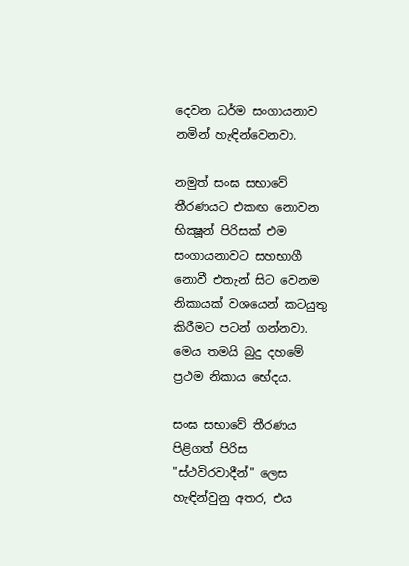දෙවන ධර්ම සංගායනාව නමින් හැඳින්වෙනවා.

නමුත් සංඝ සභාවේ තීරණයට එකඟ නොවන භික්‍ෂූන් පිරිසක් එම සංගායනාවට සහභාගී නොවී එතැන් සිට වෙනම නිකායක් වශයෙන් කටයුතු කිරීමට පටන් ගන්නවා. මෙය තමයි බුදු දහමේ ප්‍රථම නිකාය භේදය.

සංඝ සභාවේ තීරණය පිළිගත් පිරිස "ස්ථවිරවාදීන්" ලෙස හැඳින්වුනු අතර, එය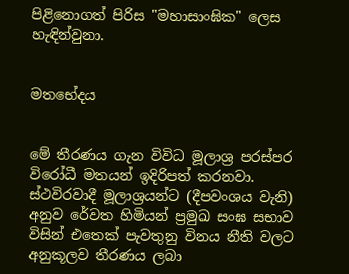පිළිනොගත් පිරිස "මහාසාංඝික" ලෙස හැඳින්වුනා.


මතභේදය


මේ තීරණය ගැන විවිධ මූලාශ්‍ර පරස්පර විරෝධී මතයන් ඉදිරිපත් කරනවා. ස්ථවිරවාදී මූලාශ්‍රයන්ට (දීපවංශය වැනි) අනුව රේවත හිමියන් ප්‍රමුඛ සංඝ සභාව විසින් එතෙක් පැවතුනු විනය නීති වලට අනුකූලව තීරණය ලබා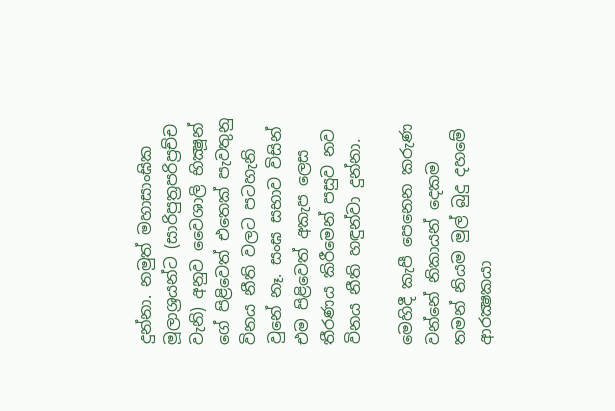දුන්නා. නමුත් මහාසාංඝික මූලාශ්‍රයන්ට (සාරිපුත්‍රපරිප්‍රච්ච වැනි) අනුව වෛශාලි භික්‍ෂූන් ගේ පිළිවෙත් එතෙක් පැවතුනු විනය නීති වලට පටහැනි වුනේ නෑ. සංඝ සභාව විසින් එම පිළිවෙත් අකැප ලෙස තීරණය කිරීමෙන් පසුව නව විනය නීති හඳුන්වා දුන්නා.

මෙහිදී කැපී පෙනෙන කරුණ වන්නේ නිකායන් දෙකම තමන් නියම මුල් බුදු දහමේ ආරක්‍ෂකයා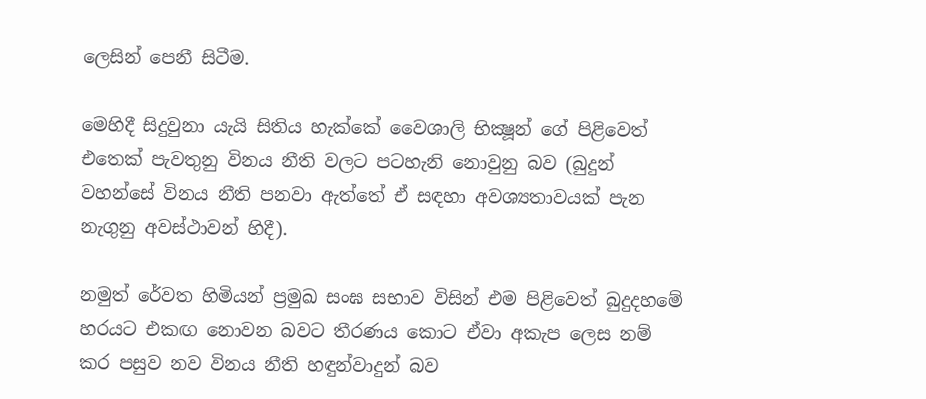ලෙසින් පෙනී සිටීම.

මෙහිදී සිදුවුනා යැයි සිතිය හැක්කේ වෛශාලි භික්‍ෂූන් ගේ පිළිවෙත් එතෙක් පැවතුනු විනය නීති වලට පටහැනි නොවුනු බව (බුදුන් වහන්සේ විනය නීති පනවා ඇත්තේ ඒ සඳහා අවශ්‍යතාවයක් පැන නැගුනු අවස්ථාවන් හිදී).

නමුත් රේවත හිමියන් ප්‍රමුඛ සංඝ සභාව විසින් එම පිළිවෙත් බුදුදහමේ හරයට එකඟ නොවන බවට තීරණය කොට ඒවා අකැප ලෙස නම් කර පසුව නව විනය නීති හඳුන්වාදුන් බව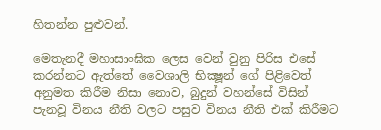හිතන්න පුළුවන්.

මෙතැනදී මහාසාංඝික ලෙස වෙන් වුනු පිරිස එසේ කරන්නට ඇත්තේ වෛශාලි භික්‍ෂූන් ගේ පිළිවෙත් අනුමත කිරීම නිසා නොව, බුදුන් වහන්සේ විසින් පැනවූ විනය නීති වලට පසුව විනය නීති එක් කිරීමට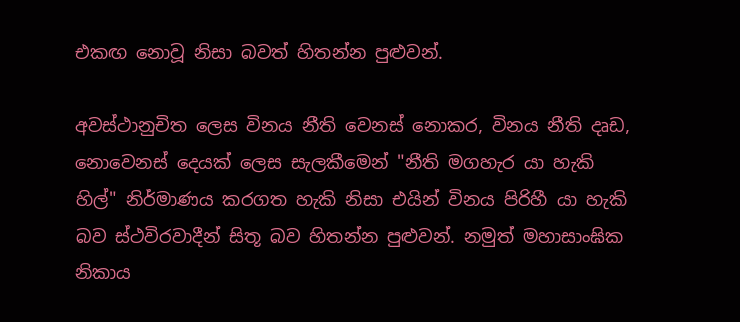එකඟ නොවූ නිසා බවත් හිතන්න පුළුවන්.

අවස්ථානුචිත ලෙස විනය නීති වෙනස් නොකර, විනය නීති දෘඩ, නොවෙනස් දෙයක් ලෙස සැලකීමෙන් "නීති මගහැර යා හැකි හිල්" නිර්මාණය කරගත හැකි නිසා එයින් විනය පිරිහී යා හැකි බව ස්ථවිරවාදීන් සිතූ බව හිතන්න පුළුවන්. නමුත් මහාසාංඝික නිකාය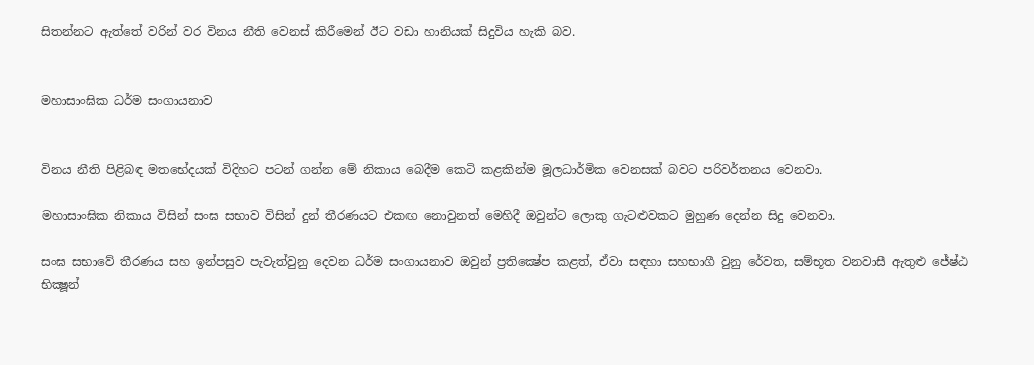සිතන්නට ඇත්තේ වරින් වර විනය නීති වෙනස් කිරීමෙන් ඊට වඩා හානියක් සිදුවිය හැකි බව.


මහාසාංඝික ධර්ම සංගායනාව


විනය නීති පිළිබඳ මතභේදයක් විදිහට පටන් ගන්න මේ නිකාය බෙදීම කෙටි කළකින්ම මූලධාර්මික වෙනසක් බවට පරිවර්තනය වෙනවා.

මහාසාංඝික නිකාය විසින් සංඝ සභාව විසින් දුන් තීරණයට එකඟ නොවුනත් මෙහිදී ඔවුන්ට ලොකු ගැටළුවකට මුහුණ දෙන්න සිදු වෙනවා.

සංඝ සභාවේ තීරණය සහ ඉන්පසුව පැවැත්වුනු දෙවන ධර්ම සංගායනාව ඔවුන් ප්‍රතික්‍ෂේප කළත්, ඒවා සඳහා සහභාගී වුනු රේවත, සම්භූත වනවාසී ඇතුළු ජේෂ්ඨ භික්‍ෂූන්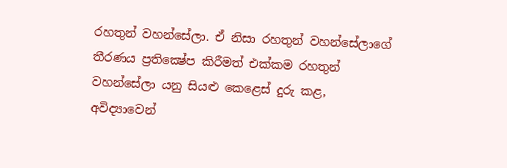රහතුන් වහන්සේලා. ඒ නිසා රහතුන් වහන්සේලාගේ තීරණය ප්‍රතික්‍ෂේප කිරීමත් එක්කම රහතුන් වහන්සේලා යනු සියළු කෙළෙස් දුරු කළ, අවිද්‍යාවෙන්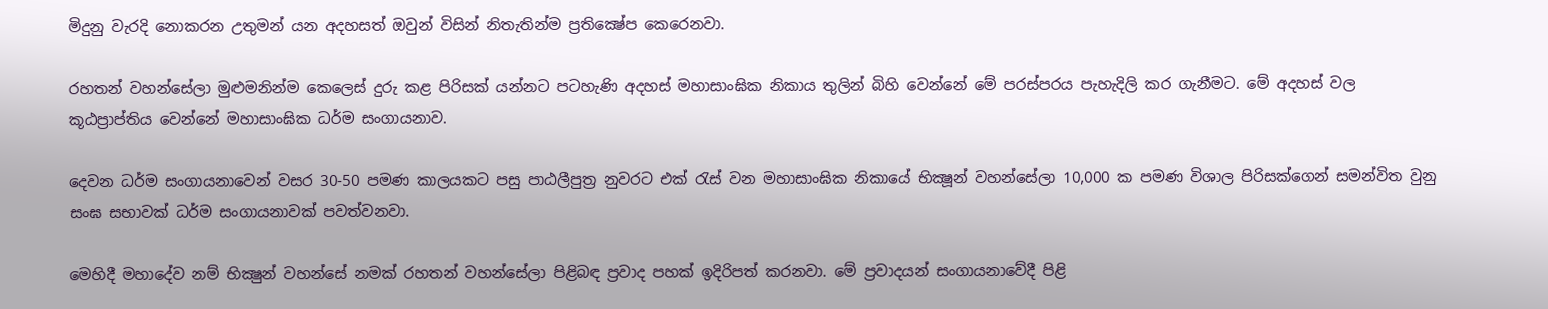මිදුනු වැරදි නොකරන උතුමන් යන අදහසත් ඔවුන් විසින් නිතැතින්ම ප්‍රතික්‍ෂේප කෙරෙනවා.

රහතන් වහන්සේලා මුළුමනින්ම කෙලෙස් දුරු කළ පිරිසක් යන්නට පටහැණි අදහස් මහාසාංඝික නිකාය තුලින් බිහි වෙන්නේ මේ පරස්පරය පැහැදිලි කර ගැනීමට. මේ අදහස් වල කූඨප්‍රාප්තිය වෙන්නේ මහාසාංඝික ධර්ම සංගායනාව.

දෙවන ධර්ම සංගායනාවෙන් වසර 30-50 පමණ කාලයකට පසු පාඨලීපුත්‍ර නුවරට එක් රැස් වන මහාසාංඝික නිකායේ භික්‍ෂූන් වහන්සේලා 10,000 ක පමණ විශාල පිරිසක්ගෙන් සමන්විත වුනු සංඝ සභාවක් ධර්ම සංගායනාවක් පවත්වනවා.

මෙහිදී මහාදේව නම් භික්‍ෂුන් වහන්සේ නමක් රහතන් වහන්සේලා පිළිබඳ ප්‍රවාද පහක් ඉදිරිපත් කරනවා. මේ ප්‍රවාදයන් සංගායනාවේදී පිළි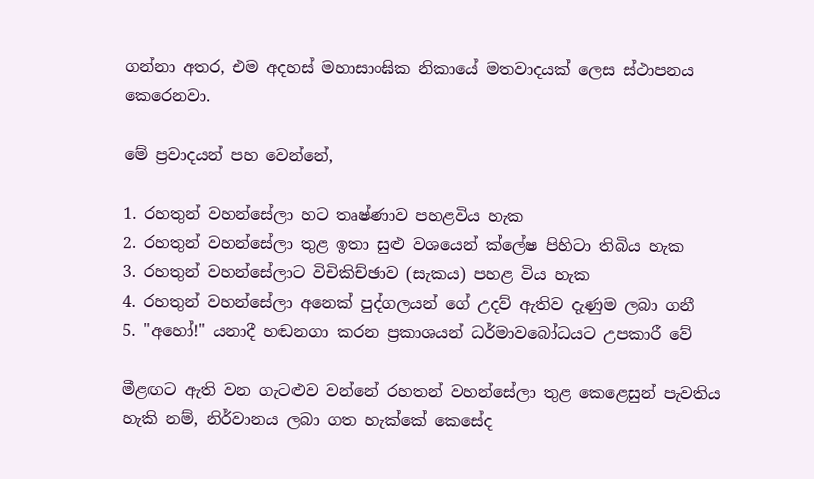ගන්නා අතර, එම අදහස් මහාසාංඝික නිකායේ මතවාදයක් ලෙස ස්ථාපනය කෙරෙනවා.

මේ ප්‍රවාදයන් පහ වෙන්නේ,

1. රහතුන් වහන්සේලා හට තෘෂ්ණාව පහළවිය හැක
2. රහතුන් වහන්සේලා තුළ ඉතා සුළු වශයෙන් ක්ලේෂ පිහිටා තිබිය හැක
3. රහතුන් වහන්සේලාට විචිකිච්ඡාව (සැකය) පහළ විය හැක
4. රහතුන් වහන්සේලා අනෙක් පුද්ගලයන් ගේ උදව් ඇතිව දැණුම ලබා ගනී
5. "අහෝ!" යනාදී හඬනගා කරන ප්‍රකාශයන් ධර්මාවබෝධයට උපකාරී වේ

මීළඟට ඇති වන ගැටළුව වන්නේ රහතන් වහන්සේලා තුළ කෙළෙසුන් පැවතිය හැකි නම්, නිර්වානය ලබා ගත හැක්කේ කෙසේද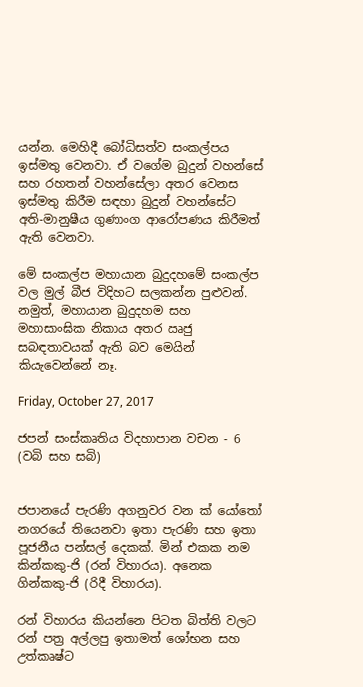යන්න. මෙහිදී බෝධිසත්ව සංකල්පය ඉස්මතු වෙනවා. ඒ වගේම බුදුන් වහන්සේ සහ රහතන් වහන්සේලා අතර වෙනස ඉස්මතු කිරීම සඳහා බුදුන් වහන්සේට අති-මානුෂීය ගුණාංග ආරෝපණය කිරීමත් ඇති වෙනවා.

මේ සංකල්ප මහායාන බුදුදහමේ සංකල්ප වල මුල් බීජ විදිහට සලකන්න පුළුවන්. නමුත්, මහායාන බුදුදහම සහ මහාසාංඝික නිකාය අතර ඍජු සබඳතාවයක් ඇති බව මෙයින් කියැවෙන්නේ නෑ.

Friday, October 27, 2017

ජපන් සංස්කෘතිය විදහාපාන වචන - 6 (වබි සහ සබි)


ජපානයේ පැරණි අගනුවර වන ක්‍ යෝතෝ නගරයේ තියෙනවා ඉතා පැරණි සහ ඉතා පූජනීය පන්සල් දෙකක්. මින් එකක නම කින්කකු-ජි (රන් විහාරය). අනෙක ගින්කකු-ජි (රිදී විහාරය).

රන් විහාරය කියන්නෙ පිටත බිත්ති වලට රන් පත්‍ර අල්ලපු ඉතාමත් ශෝභන සහ උත්කෘෂ්ට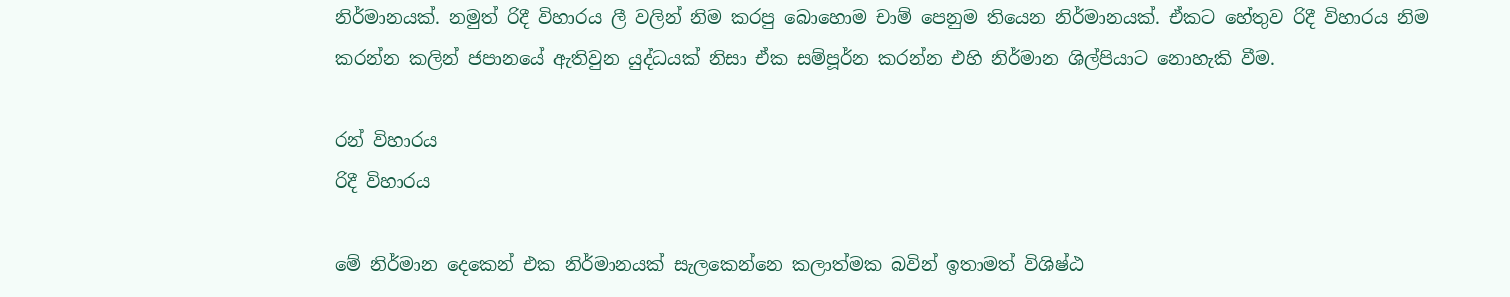නිර්මානයක්. නමුත් රිදී විහාරය ලී වලින් නිම කරපු බොහොම චාම් පෙනුම තියෙන නිර්මානයක්. ඒකට හේතුව රිදී විහාරය නිම කරන්න කලින් ජපානයේ ඇතිවුන යුද්ධයක් නිසා ඒක සම්පූර්න කරන්න එහි නිර්මාන ශිල්පියාට නොහැකි වීම.

රන් විහාරය
රිදී විහාරය

මේ නිර්මාන දෙකෙන් එක නිර්මානයක් සැලකෙන්නෙ කලාත්මක බවින් ඉතාමත් විශිෂ්ඨ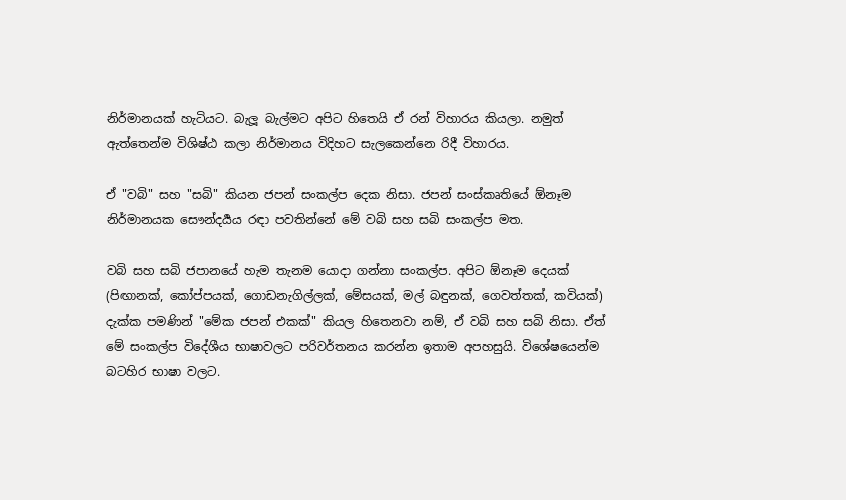නිර්මානයක් හැටියට. බැලූ බැල්මට අපිට හිතෙයි ඒ රන් විහාරය කියලා. නමුත් ඇත්තෙන්ම විශිෂ්ඨ කලා නිර්මානය විදිහට සැලකෙන්නෙ රිදී විහාරය.

ඒ "වබි" සහ "සබි" කියන ජපන් සංකල්ප දෙක නිසා. ජපන් සංස්කෘතියේ ඕනෑම නිර්මානයක සෞන්දර්‍යය රඳා පවතින්නේ මේ වබි සහ සබි සංකල්ප මත.

වබි සහ සබි ජපානයේ හැම තැනම යොදා ගන්නා සංකල්ප. අපිට ඕනෑම දෙයක් (පිඟානක්, කෝප්පයක්, ගොඩනැගිල්ලක්, මේසයක්, මල් බඳුනක්, ගෙවත්තක්, කවියක්) දැක්ක පමණින් "මේක ජපන් එකක්" කියල හිතෙනවා නම්, ඒ වබි සහ සබි නිසා. ඒත් මේ සංකල්ප විදේශීය භාෂාවලට පරිවර්තනය කරන්න ඉතාම අපහසුයි. විශේෂයෙන්ම බටහිර භාෂා වලට.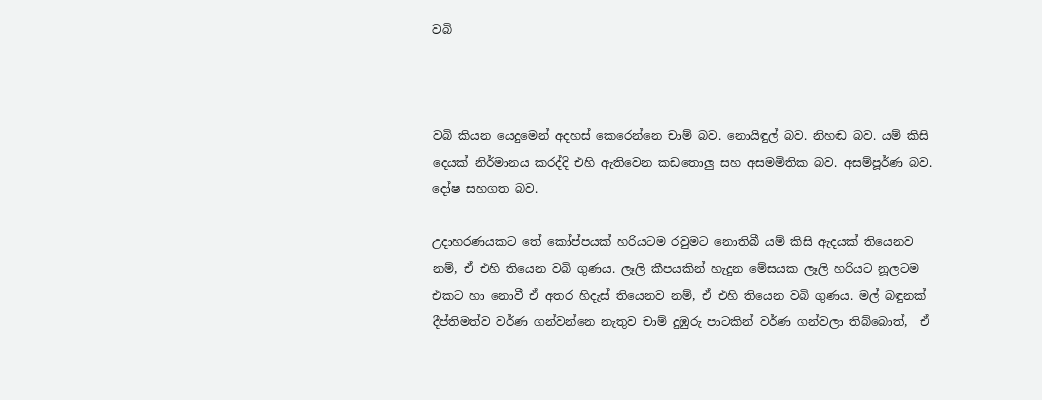වබි



වබි කියන යෙදුමෙන් අදහස් කෙරෙන්නෙ චාම් බව. නොයිඳුල් බව. නිහඬ බව. යම් කිසි දෙයක් නිර්මානය කරද්දි එහි ඇතිවෙන කඩතොලු සහ අසමමිතික බව. අසම්පූර්ණ බව. දෝෂ සහගත බව.

උදාහරණයකට තේ කෝප්පයක් හරියටම රවුමට නොතිබී යම් කිසි ඇදයක් තියෙනව නම්, ඒ එහි තියෙන වබි ගුණය. ලෑලි කීපයකින් හැදුන මේසයක ලෑලි හරියට නූලටම එකට හා නොවී ඒ අතර හිදැස් තියෙනව නම්, ඒ එහි තියෙන වබි ගුණය. මල් බඳුනක් දීප්තිමත්ව වර්ණ ගන්වන්නෙ නැතුව චාම් දුඹුරු පාටකින් වර්ණ ගන්වලා තිබ්බොත්,  ඒ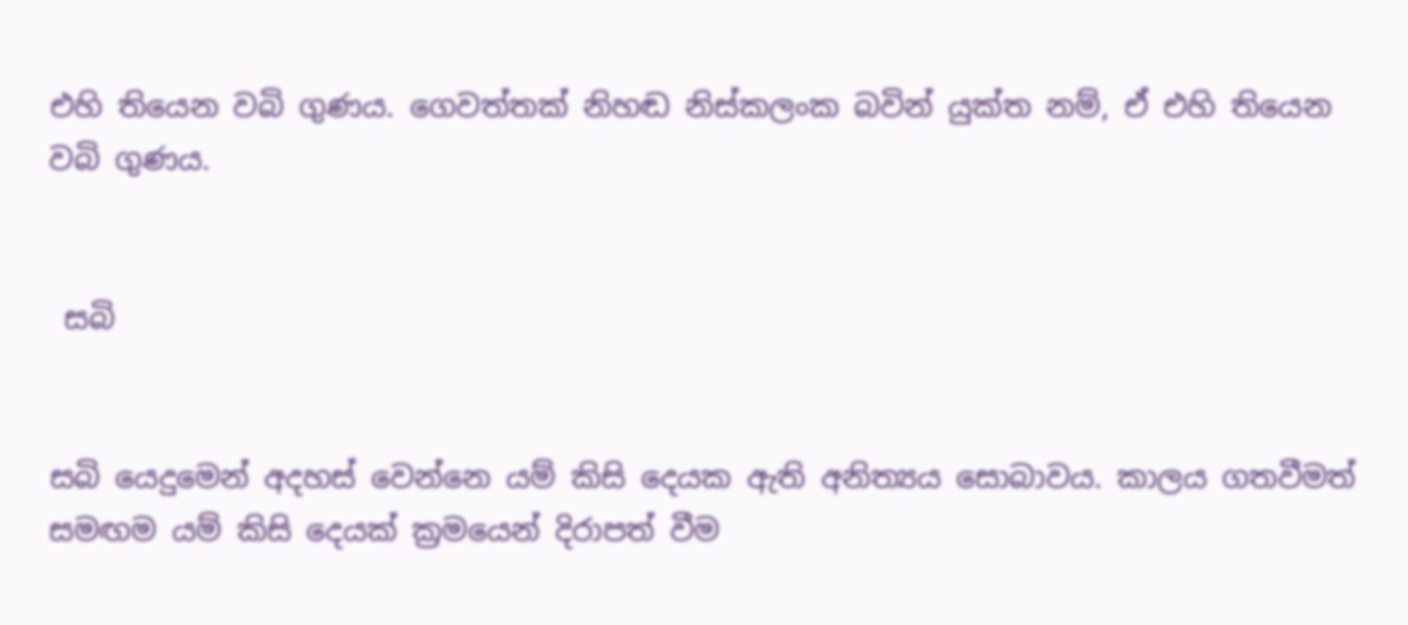එහි තියෙන වබි ගුණය. ගෙවත්තක් නිහඬ නිස්කලංක බවින් යුක්ත නම්, ඒ එහි තියෙන වබි ගුණය.


 සබි


සබි යෙදුමෙන් අදහස් වෙන්නෙ යම් කිසි දෙයක ඇති අනිත්‍යය සොබාවය. කාලය ගතවීමත් සමඟම යම් කිසි දෙයක් ක්‍රමයෙන් දිරාපත් වීම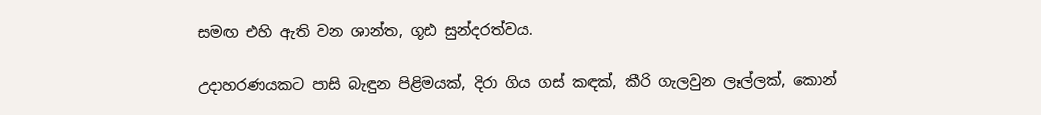සමඟ එහි ඇති වන ශාන්ත, ගූඪ සුන්දරත්වය.

උදාහරණයකට පාසි බැඳුන පිළිමයක්, දිරා ගිය ගස් කඳක්, කීරි ගැලවුන ලෑල්ලක්, කොන්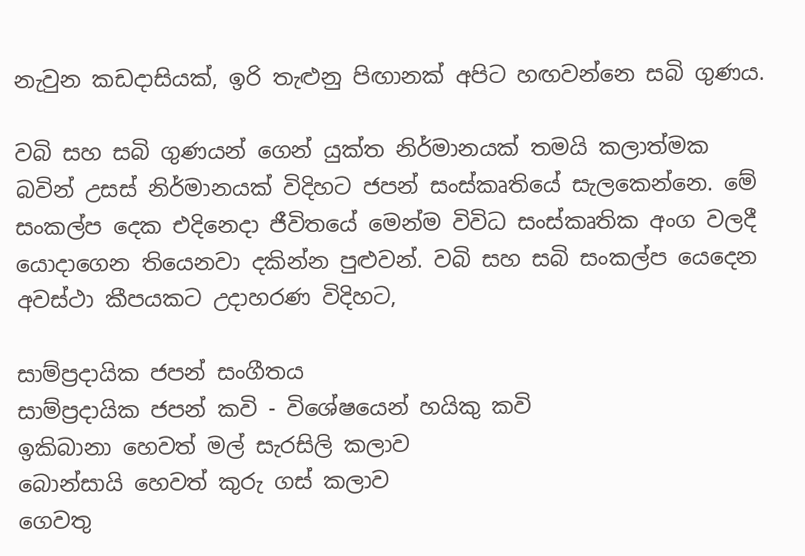නැවුන කඩදාසියක්, ඉරි තැළුනු පිඟානක් අපිට හඟවන්නෙ සබි ගුණය.

වබි සහ සබි ගුණයන් ගෙන් යුක්ත නිර්මානයක් තමයි කලාත්මක බවින් උසස් නිර්මානයක් විදිහට ජපන් සංස්කෘතියේ සැලකෙන්නෙ. මේ සංකල්ප දෙක එදිනෙදා ජීවිතයේ මෙන්ම විවිධ සංස්කෘතික අංග වලදී යොදාගෙන තියෙනවා දකින්න පුළුවන්. වබි සහ සබි සංකල්ප යෙදෙන අවස්ථා කීපයකට උදාහරණ විදිහට,

සාම්ප්‍රදායික ජපන් සංගීතය
සාම්ප්‍රදායික ජපන් කවි - විශේෂයෙන් හයිකු කවි
ඉකිබානා හෙවත් මල් සැරසිලි කලාව
බොන්සායි හෙවත් කුරු ගස් කලාව
ගෙවතු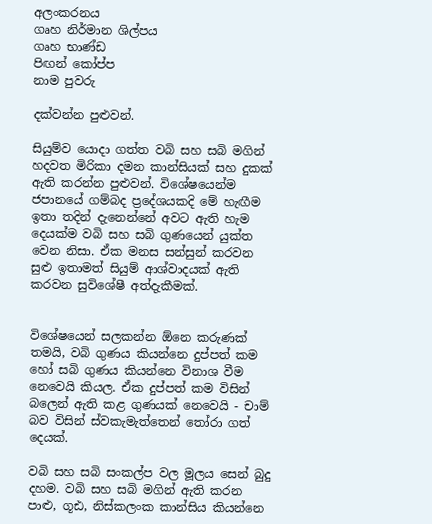අලංකරනය
ගෘහ නිර්මාන ශිල්පය
ගෘහ භාණ්ඩ
පිඟන් කෝප්ප
නාම පුවරු

දක්වන්න පුළුවන්.

සියුම්ව යොදා ගත්ත වබි සහ සබි මගින් හදවත මිරිකා දමන කාන්සියක් සහ දුකක් ඇති කරන්න පුළුවන්. විශේෂයෙන්ම ජපානයේ ගම්බද ප්‍රදේශයකදි මේ හැඟීම ඉතා තදින් දැනෙන්නේ අවට ඇති හැම දෙයක්ම වබි සහ සබි ගුණයෙන් යුක්ත වෙන නිසා. ඒක මනස සන්සුන් කරවන සුළු ඉතාමත් සියුම් ආශ්වාදයක් ඇති කරවන සුවිශේෂී අත්දැකීමක්.


විශේෂයෙන් සලකන්න ඕනෙ කරුණක් තමයි, වබි ගුණය කියන්නෙ දුප්පත් කම හෝ සබි ගුණය කියන්නෙ විනාශ වීම නෙවෙයි කියල. ඒක දුප්පත් කම විසින් බලෙන් ඇති කළ ගුණයක් නෙවෙයි - චාම් බව විසින් ස්වකැමැත්තෙන් තෝරා ගත් දෙයක්.

වබි සහ සබි සංකල්ප වල මූලය සෙන් බුදු දහම. වබි සහ සබි මගින් ඇති කරන පාළු, ගූඪ, නිස්කලංක කාන්සිය කියන්නෙ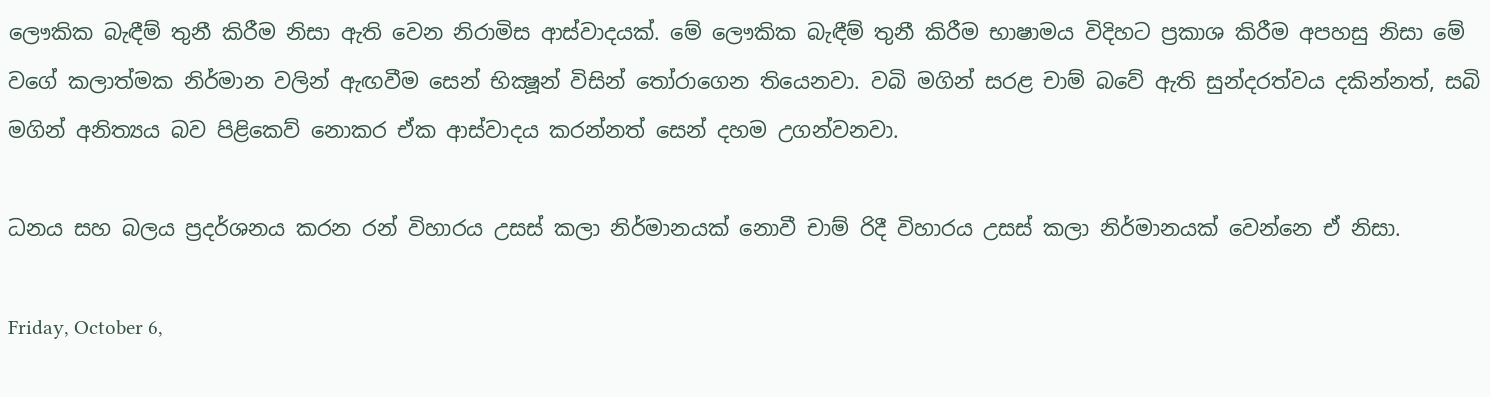ලෞකික බැඳීම් තුනී කිරීම නිසා ඇති වෙන නිරාමිස ආස්වාදයක්. මේ ලෞකික බැඳීම් තුනී කිරීම භාෂාමය විදිහට ප්‍රකාශ කිරීම අපහසු නිසා මේ වගේ කලාත්මක නිර්මාන වලින් ඇඟවීම සෙන් භික්‍ෂූන් විසින් තෝරාගෙන තියෙනවා. වබි මගින් සරළ චාම් බවේ ඇති සුන්දරත්වය දකින්නත්, සබි මගින් අනිත්‍යය බව පිළිකෙව් නොකර ඒක ආස්වාදය කරන්නත් සෙන් දහම උගන්වනවා.

ධනය සහ බලය ප්‍රදර්ශනය කරන රන් විහාරය උසස් කලා නිර්මානයක් නොවී චාම් රිදී විහාරය උසස් කලා නිර්මානයක් වෙන්නෙ ඒ නිසා.

Friday, October 6,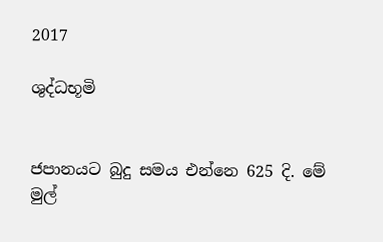2017

ශුද්ධභූමි


ජපානයට බුදු සමය එන්නෙ 625 දි. මේ මුල්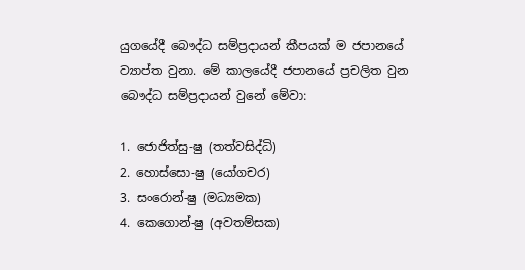යුගයේදී බෞද්ධ සම්ප්‍රදායන් කීපයක් ම ජපානයේ ව්‍යාප්ත වුනා. මේ කාලයේදී ජපානයේ ප්‍රචලිත වුන බෞද්ධ සම්ප්‍රදායන් වුනේ මේවා:

1. ජොජිත්සු-ෂු (තත්වසිද්ධි)
2. හොස්සො-ෂු (යෝගචර)
3. සංරොන්-ෂු (මධ්‍යමක)
4. කෙගොන්-ෂු (අවතම්සක)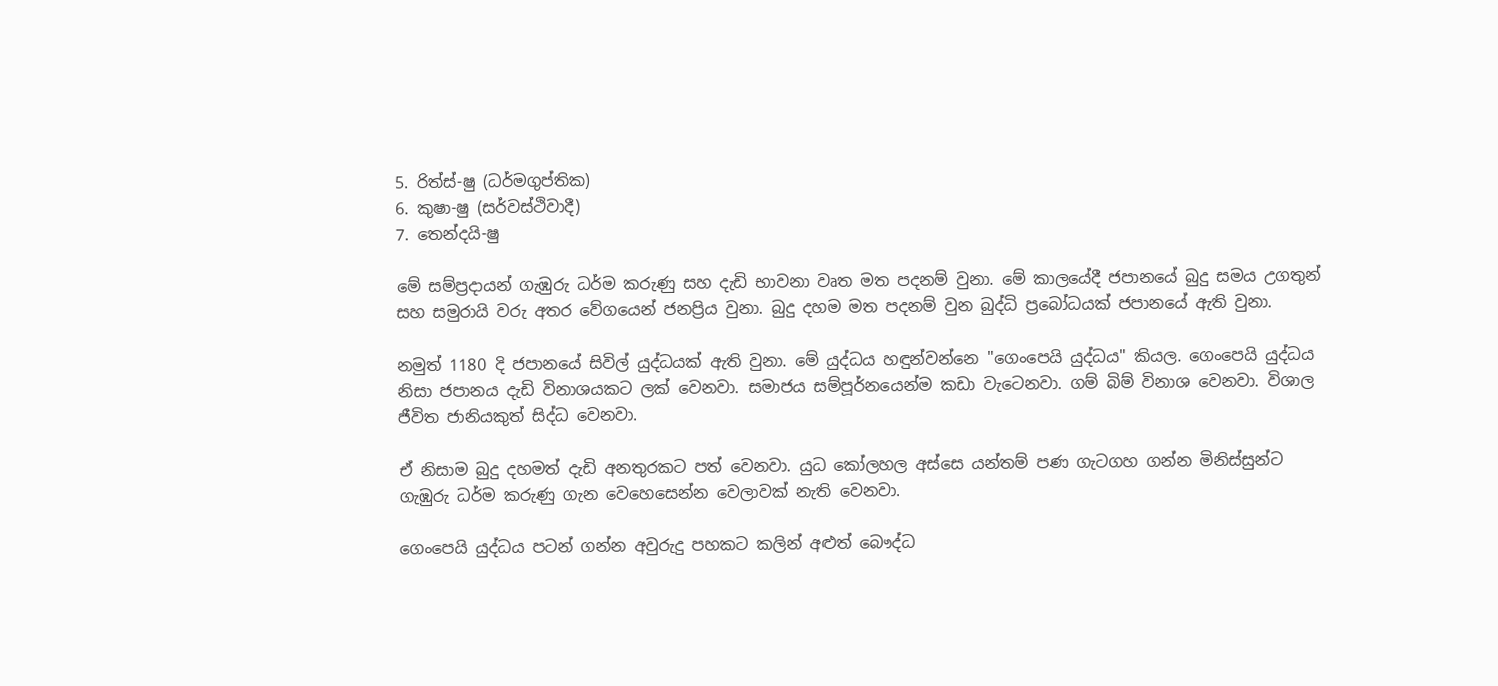5. රිත්ස්-ෂු (ධර්මගුප්තික)
6. කුෂා-ෂු (සර්වස්ථිවාදී)
7. තෙන්දයි-ෂු

මේ සම්ප්‍රදායන් ගැඹුරු ධර්ම කරුණු සහ දැඩි භාවනා වෘත මත පදනම් වුනා. මේ කාලයේදී ජපානයේ බුදු සමය උගතුන් සහ සමුරායි වරු අතර වේගයෙන් ජනප්‍රිය වුනා. බුදු දහම මත පදනම් වුන බුද්ධි ප්‍රබෝධයක් ජපානයේ ඇති වුනා.

නමුත් 1180 දි ජපානයේ සිවිල් යුද්ධයක් ඇති වුනා. මේ යුද්ධය හඳුන්වන්නෙ "ගෙංපෙයි යුද්ධය" කියල. ගෙංපෙයි යුද්ධය නිසා ජපානය දැඩි විනාශයකට ලක් වෙනවා. සමාජය සම්පූර්නයෙන්ම කඩා වැටෙනවා. ගම් බිම් විනාශ වෙනවා. විශාල ජීවිත ජානියකුත් සිද්ධ වෙනවා.

ඒ නිසාම බුදු දහමත් දැඩි අනතුරකට පත් වෙනවා. යුධ කෝලහල අස්සෙ යන්තම් පණ ගැටගහ ගන්න මිනිස්සුන්ට ගැඹුරු ධර්ම කරුණු ගැන වෙහෙසෙන්න වෙලාවක් නැති වෙනවා.

ගෙංපෙයි යුද්ධය පටන් ගන්න අවුරුදු පහකට කලින් අළුත් බෞද්ධ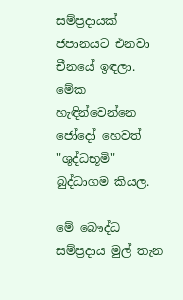සම්ප්‍රදායක් ජපානයට එනවා චීනයේ ඉඳලා. මේක හැඳින්වෙන්නෙ ජෝදෝ හෙවත් "ශුද්ධභූමි" බුද්ධාගම කියල.

මේ බෞද්ධ සම්ප්‍රදාය මුල් තැන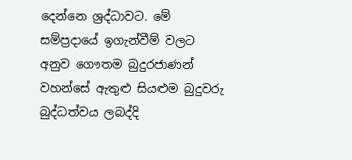දෙන්නෙ ශ්‍රද්ධාවට. මේ සම්ප්‍රදායේ ඉගැන්වීම් වලට අනුව ගෞතම බුදුරජාණන් වහන්සේ ඇතුළු සියළුම බුදුවරු බුද්ධත්වය ලබද්දි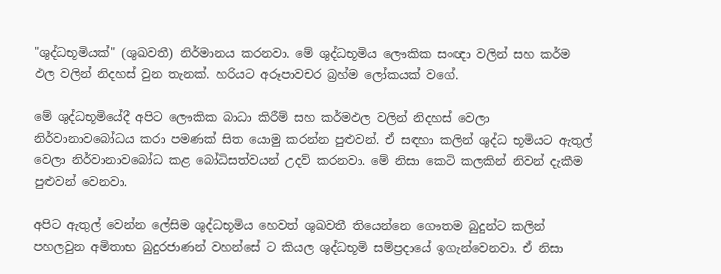"ශුද්ධභූමියක්" (ශුඛවතී) නිර්මානය කරනවා. මේ ශුද්ධභූමිය ලෞකික සංඥා වලින් සහ කර්ම ඵල වලින් නිදහස් වුන තැනක්. හරියට අරූපාවචර බ්‍රහ්ම ලෝකයක් වගේ.

මේ ශුද්ධභූමියේදී අපිට ලෞකික බාධා කිරීම් සහ කර්මඵල වලින් නිදහස් වෙලා නිර්වානාවබෝධය කරා පමණක් සිත යොමු කරන්න පුළුවන්. ඒ සඳහා කලින් ශුද්ධ භූමියට ඇතුල් වෙලා නිර්වානාවබෝධ කළ බෝධිසත්වයන් උදව් කරනවා. මේ නිසා කෙටි කලකින් නිවන් දැකීම පුළුවන් වෙනවා.

අපිට ඇතුල් වෙන්න ලේසිම ශුද්ධභූමිය හෙවත් ශුඛවතී තියෙන්නෙ ගෞතම බුදුන්ට කලින් පහලවුන අමිතාභ බුදුරජාණන් වහන්සේ ට කියල ශුද්ධභූමි සම්ප්‍රදායේ ඉගැන්වෙනවා. ඒ නිසා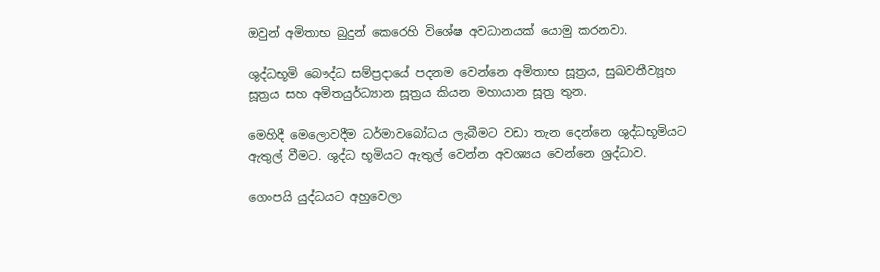ඔවුන් අමිතාභ බුදුන් කෙරෙහි විශේෂ අවධානයක් යොමු කරනවා.

ශුද්ධභූමි බෞද්ධ සම්ප්‍රදායේ පදනම වෙන්නෙ අමිතාභ සූත්‍රය, සුඛවතීව්‍යූහ සූත්‍රය සහ අමිතයුර්ධ්‍යාන සූත්‍රය කියන මහායාන සූත්‍ර තුන.

මෙහිදී මෙලොවදීම ධර්මාවබෝධය ලැබීමට වඩා තැන දෙන්නෙ ශුද්ධභූමියට ඇතුල් වීමට. ශුද්ධ භූමියට ඇතුල් වෙන්න අවශ්‍යය වෙන්නෙ ශ්‍රද්ධාව.

ගෙංපයි යුද්ධයට අහුවෙලා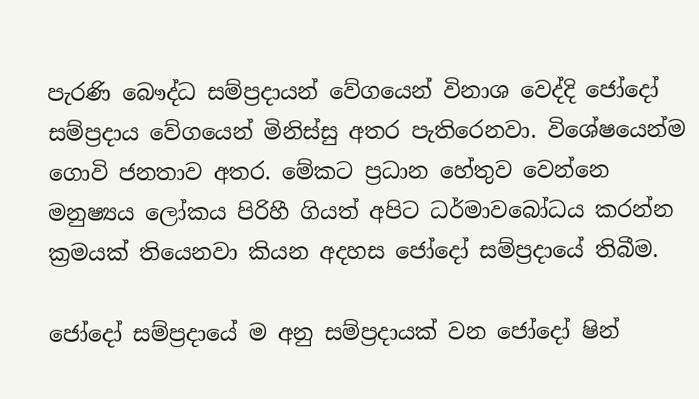පැරණි බෞද්ධ සම්ප්‍රදායන් වේගයෙන් විනාශ වෙද්දි ජෝදෝ සම්ප්‍රදාය වේගයෙන් මිනිස්සු අතර පැතිරෙනවා. විශේෂයෙන්ම ගොවි ජනතාව අතර. මේකට ප්‍රධාන හේතුව වෙන්නෙ මනුෂ්‍යය ලෝකය පිරිහී ගියත් අපිට ධර්මාවබෝධය කරන්න ක්‍රමයක් තියෙනවා කියන අදහස ජෝදෝ සම්ප්‍රදායේ තිබීම.

ජෝදෝ සම්ප්‍රදායේ ම අනු සම්ප්‍රදායක් වන ජෝදෝ ෂින්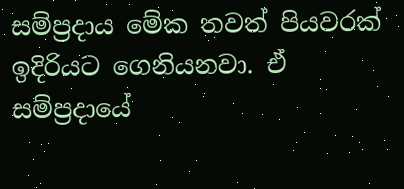සම්ප්‍රදාය මේක තවත් පියවරක් ඉදිරියට ගෙනියනවා. ඒ සම්‍ප්‍රදායේ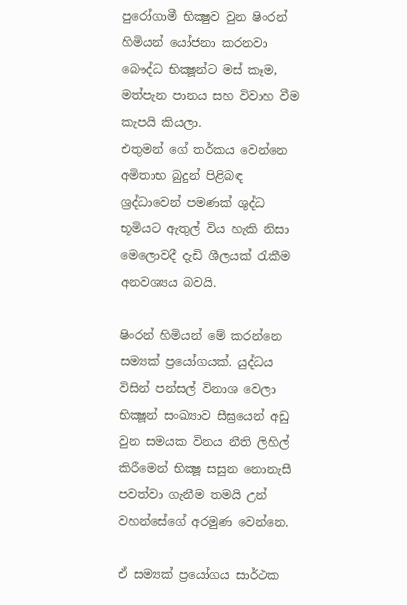පුරෝගාමී භික්‍ෂුව වුන ෂිංරන් හිමියන් යෝජනා කරනවා බෞද්ධ භික්‍ෂූන්ට මස් කෑම, මත්පැන පානය සහ විවාහ වීම කැපයි කියලා.
එතුමන් ගේ තර්කය වෙන්නෙ අමිතාභ බුදුන් පිළිබඳ ශ්‍රද්ධාවෙන් පමණක් ශුද්ධ භූමියට ඇතුල් විය හැකි නිසා මෙලොවදී දැඩි ශීලයක් රැකීම අනවශ්‍යය බවයි.

ෂිංරන් හිමියන් මේ කරන්නෙ සම්‍යක් ප්‍රයෝගයක්. යුද්ධය විසින් පන්සල් විනාශ වෙලා භික්‍ෂූන් සංඛ්‍යාව සීඝ්‍රයෙන් අඩු වුන සමයක විනය නීති ලිහිල් කිරීමෙන් භික්‍ෂූ සසුන නොනැසී පවත්වා ගැනීම තමයි උන් වහන්සේගේ අරමුණ වෙන්නෙ.

ඒ සම්‍යක් ප්‍රයෝගය සාර්ථක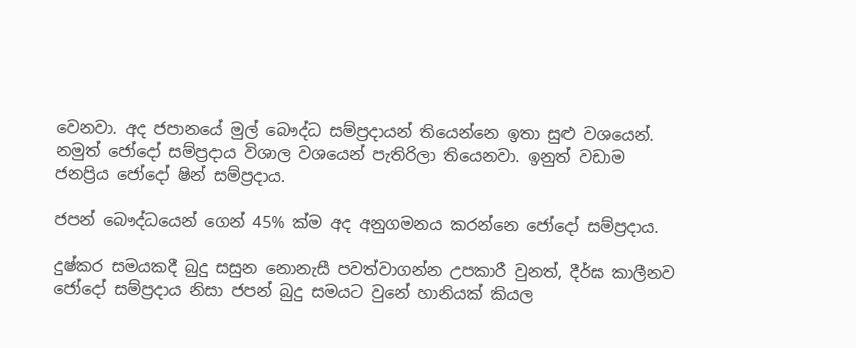වෙනවා. අද ජපානයේ මුල් බෞද්ධ සම්ප්‍රදායන් තියෙන්නෙ ඉතා සුළු වශයෙන්. නමුත් ජෝදෝ සම්ප්‍රදාය විශාල වශයෙන් පැතිරිලා තියෙනවා. ඉනුත් වඩාම ජනප්‍රිය ජෝදෝ ෂින් සම්ප්‍රදාය.

ජපන් බෞද්ධයෙන් ගෙන් 45% ක්ම අද අනුගමනය කරන්නෙ ජෝදෝ සම්ප්‍රදාය.

දුෂ්කර සමයකදී බුදු සසුන නොනැසී පවත්වාගන්න උපකාරී වුනත්, දීර්ඝ කාලීනව ජෝදෝ සම්ප්‍රදාය නිසා ජපන් බුදු සමයට වුනේ හානියක් කියල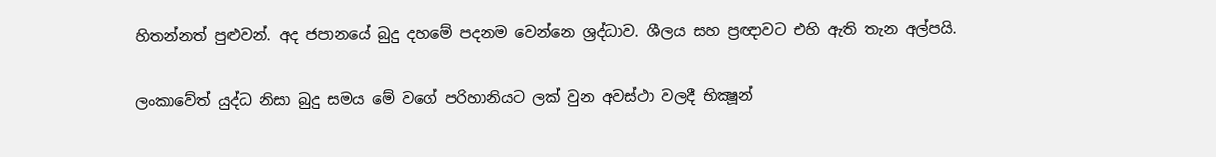හිතන්නත් පුළුවන්. අද ජපානයේ බුදු දහමේ පදනම වෙන්නෙ ශ්‍රද්ධාව. ශීලය සහ ප්‍රඥාවට එහි ඇති තැන අල්පයි.

ලංකාවේත් යුද්ධ නිසා බුදු සමය මේ වගේ පරිහානියට ලක් වුන අවස්‍ථා වලදී භික්‍ෂූන්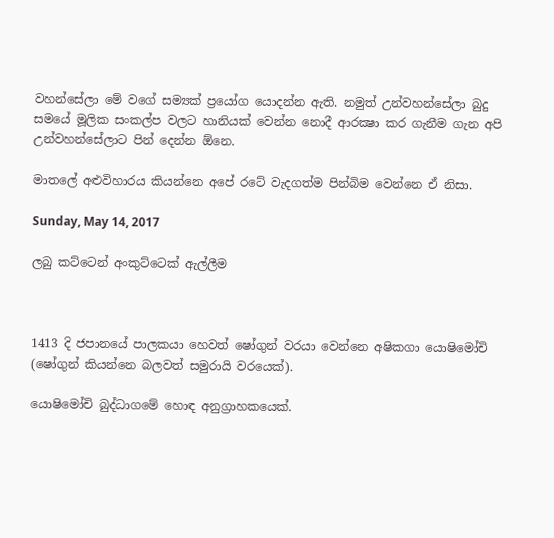වහන්සේලා මේ වගේ සම්‍යක් ප්‍රයෝග යොදන්න ඇති. නමුත් උන්වහන්සේලා බුදු සමයේ මූලික සංකල්ප වලට හානියක් වෙන්න නොදී ආරක්‍ෂා කර ගැනීම ගැන අපි උන්වහන්සේලාට පින් දෙන්න ඕනෙ.

මාතලේ අළුවිහාරය කියන්නෙ අපේ රටේ වැදගත්ම පින්බිම වෙන්නෙ ඒ නිසා.

Sunday, May 14, 2017

ලබු කට්ටෙන් අංකුට්ටෙක් ඇල්ලීම



1413 දි ජපානයේ පාලකයා හෙවත් ෂෝගුන් වරයා වෙන්නෙ අෂිකගා යොෂිමෝචි (ෂෝගුන් කියන්නෙ බලවත් සමුරායි වරයෙක්).

යොෂිමෝචි බුද්ධාගමේ හොඳ අනුග්‍රාහකයෙක්.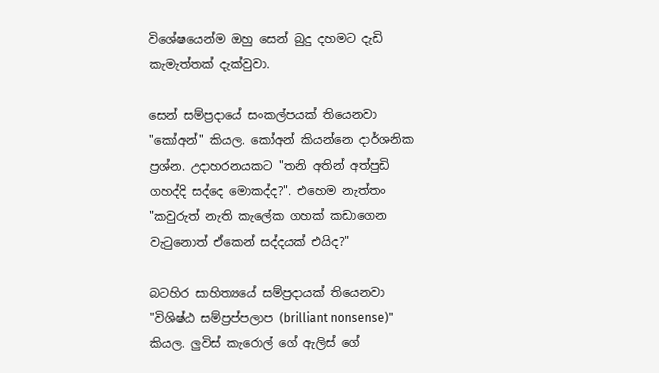විශේෂයෙන්ම ඔහු සෙන් බුදු දහමට දැඩි කැමැත්තක් දැක්වුවා.

සෙන් සම්ප්‍රදායේ සංකල්පයක් තියෙනවා "කෝඅන්" කියල. කෝඅන් කියන්නෙ දාර්ශනික ප්‍රශ්න. උදාහරනයකට "තනි අතින් අත්පුඩි ගහද්දි සද්දෙ මොකද්ද?". එහෙම නැත්තං "කවුරුත් නැති කැලේක ගහක් කඩාගෙන වැටුනොත් ඒකෙන් සද්දයක් එයිද?"

බටහිර සාහිත්‍යයේ සම්ප්‍රදායක් තියෙනවා "විශිෂ්ඨ සම්ප්‍රප්පලාප (brilliant nonsense)" කියල. ලුවිස් කැරොල් ගේ ඇලිස් ගේ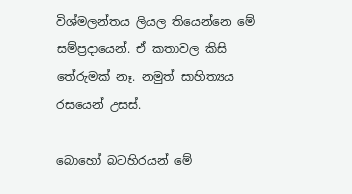විශ්මලන්තය ලියල තියෙන්නෙ මේ සම්ප්‍රදායෙන්. ඒ කතාවල කිසි තේරුමක් නෑ. නමුත් සාහිත්‍යය රසයෙන් උසස්.

බොහෝ බටහිරයන් මේ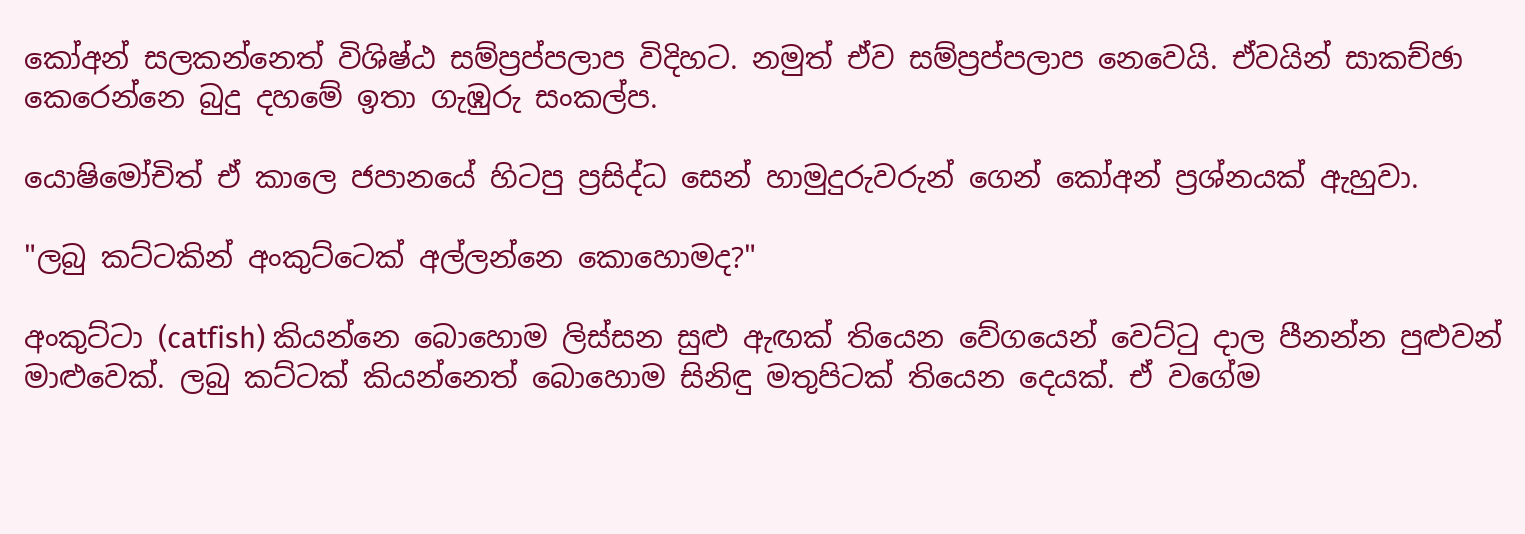කෝඅන් සලකන්නෙත් විශිෂ්ඨ සම්ප්‍රප්පලාප විදිහට. නමුත් ඒව සම්ප්‍රප්පලාප නෙවෙයි. ඒවයින් සාකච්ඡා කෙරෙන්නෙ බුදු දහමේ ඉතා ගැඹුරු සංකල්ප.

යොෂිමෝචිත් ඒ කාලෙ ජපානයේ හිටපු ප්‍රසිද්ධ සෙන් හාමුදුරුවරුන් ගෙන් කෝඅන් ප්‍රශ්නයක් ඇහුවා.

"ලබු කට්ටකින් අංකුට්ටෙක් අල්ලන්නෙ කොහොමද?"

අංකුට්ටා (catfish) කියන්නෙ බොහොම ලිස්සන සුළු ඇඟක් තියෙන වේගයෙන් වෙට්ටු දාල පීනන්න පුළුවන් මාළුවෙක්. ලබු කට්ටක් කියන්නෙත් බොහොම සිනිඳු මතුපිටක් තියෙන දෙයක්. ඒ වගේම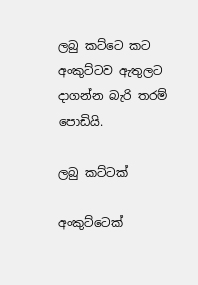ලබු කට්ටෙ කට අංකුට්ටව ඇතුලට දාගන්න බැරි තරම් පොඩියි.

ලබු කට්ටක්

අංකුට්ටෙක්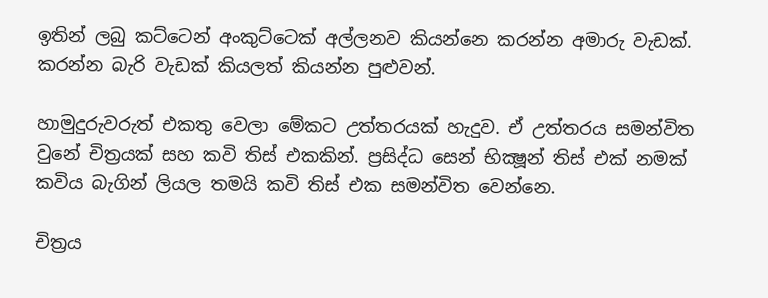ඉතින් ලබු කට්ටෙන් අංකුට්ටෙක් අල්ලනව කියන්නෙ කරන්න අමාරු වැඩක්. කරන්න බැරි වැඩක් කියලත් කියන්න පුළුවන්.

හාමුදුරුවරුත් එකතු වෙලා මේකට උත්තරයක් හැදුව. ඒ උත්තරය සමන්විත වුනේ චිත්‍රයක් සහ කවි තිස් එකකින්. ප්‍රසිද්ධ සෙන් භික්‍ෂූන් තිස් එක් නමක් කවිය බැගින් ලියල තමයි කවි තිස් එක සමන්විත වෙන්නෙ.

චිත්‍රය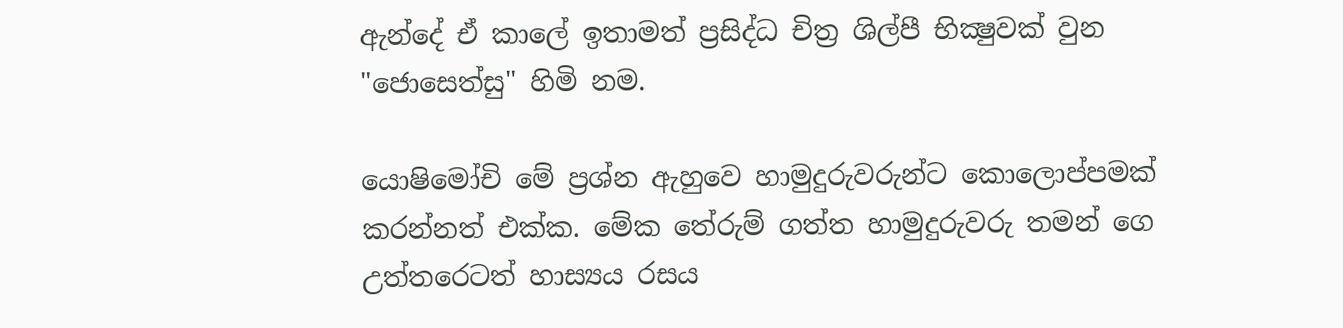ඇන්දේ ඒ කාලේ ඉතාමත් ප්‍රසිද්ධ චිත්‍ර ශිල්පී භික්‍ෂුවක් වුන "ජොසෙත්සු" හිමි නම.

යොෂිමෝචි මේ ප්‍රශ්න ඇහුවෙ හාමුදුරුවරුන්ට කොලොප්පමක් කරන්නත් එක්ක. මේක තේරුම් ගත්ත හාමුදුරුවරු තමන් ගෙ උත්තරෙටත් හාස්‍යය රසය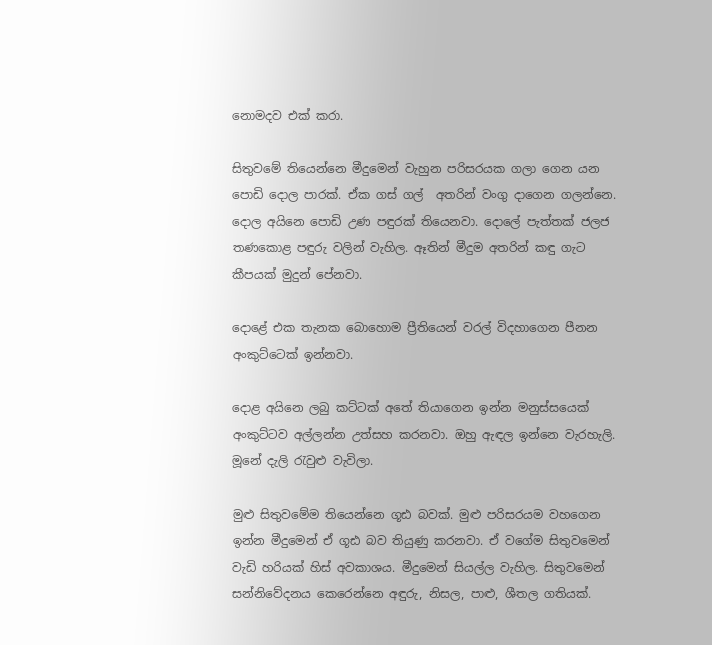නොමදව එක් කරා.

සිතුවමේ තියෙන්නෙ මීදුමෙන් වැහුන පරිසරයක ගලා ගෙන යන පොඩි දොල පාරක්. ඒක ගස් ගල්  අතරින් වංගු දාගෙන ගලන්නෙ. දොල අයිනෙ පොඩි උණ පඳුරක් තියෙනවා. දොලේ පැත්තක් ජලජ තණකොළ පඳුරු වලින් වැහිල. ඈතින් මීදුම අතරින් කඳු ගැට කීපයක් මුදුන් පේනවා.

දොළේ එක තැනක බොහොම ප්‍රීතියෙන් වරල් විදහාගෙන පීනන අංකුට්ටෙක් ඉන්නවා.

දොළ අයිනෙ ලබු කට්ටක් අතේ තියාගෙන ඉන්න මනුස්සයෙක් අංකුට්ටව අල්ලන්න උත්සහ කරනවා. ඔහු ඇඳල ඉන්නෙ වැරහැලි. මූනේ දැලි රැවුළු වැවිලා.

මුළු සිතුවමේම තියෙන්නෙ ගූඪ බවක්. මුළු පරිසරයම වහගෙන ඉන්න මීදුමෙන් ඒ ගූඪ බව තියුණු කරනවා. ඒ වගේම සිතුවමෙන් වැඩි හරියක් හිස් අවකාශය. මීදුමෙන් සියල්ල වැහිල. සිතුවමෙන් සන්නිවේදනය කෙරෙන්නෙ අඳුරු, නිසල, පාළු, ශීතල ගතියක්.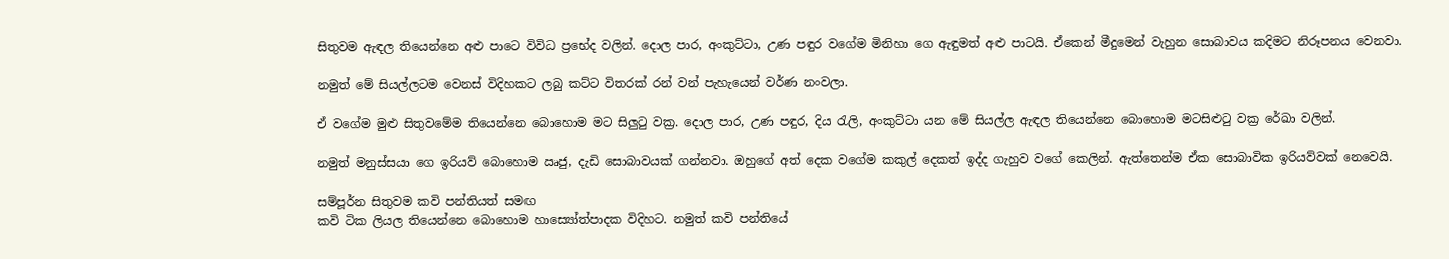සිතුවම ඇඳල තියෙන්නෙ අළු පාටෙ විවිධ ප්‍රභේද වලින්. දොල පාර, අංකුට්ටා, උණ පඳුර වගේම මිනිහා ගෙ ඇඳුමත් අළු පාටයි. ඒකෙන් මීදුමෙන් වැහුන සොබාවය කදිමට නිරූපනය වෙනවා.

නමුත් මේ සියල්ලටම වෙනස් විදිහකට ලබු කට්ට විතරක් රන් වන් පැහැයෙන් වර්ණ නංවලා.

ඒ වගේම මුළු සිතුවමේම තියෙන්නෙ බොහොම මට සිලුටු වක්‍ර. දොල පාර, උණ පඳුර, දිය රැලි, අංකුට්ටා යන මේ සියල්ල ඇඳල තියෙන්නෙ බොහොම මටසිළුටු වක්‍ර රේඛා වලින්.

නමුත් මනුස්සයා ගෙ ඉරියව් බොහොම ඍජු, දැඩි සොබාවයක් ගන්නවා. ඔහුගේ අත් දෙක වගේම කකුල් දෙකත් ඉද්ද ගැහුව වගේ කෙලින්. ඇත්තෙන්ම ඒක සොබාවික ඉරියව්වක් නෙවෙයි.

සම්පූර්න සිතුවම කවි පන්තියත් සමඟ
කවි ටික ලියල තියෙන්නෙ බොහොම හාස්‍යෝත්පාදක විදිහට. නමුත් කවි පන්තියේ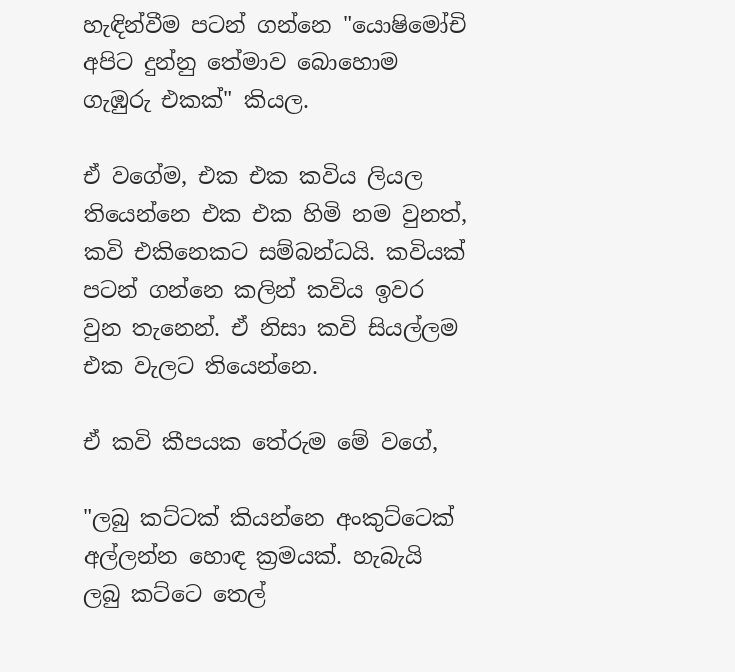හැඳින්වීම පටන් ගන්නෙ "යොෂිමෝචි අපිට දුන්නු තේමාව බොහොම ගැඹුරු එකක්" කියල.

ඒ වගේම, එක එක කවිය ලියල තියෙන්නෙ එක එක හිමි නම වුනත්, කවි එකිනෙකට සම්බන්ධයි. කවියක් පටන් ගන්නෙ කලින් කවිය ඉවර වුන තැනෙන්. ඒ නිසා කවි සියල්ලම එක වැලට තියෙන්නෙ.

ඒ කවි කීපයක තේරුම මේ වගේ,

"ලබු කට්ටක් කියන්නෙ අංකුට්ටෙක් අල්ලන්න හොඳ ක්‍රමයක්. හැබැයි ලබු කට්ටෙ තෙල්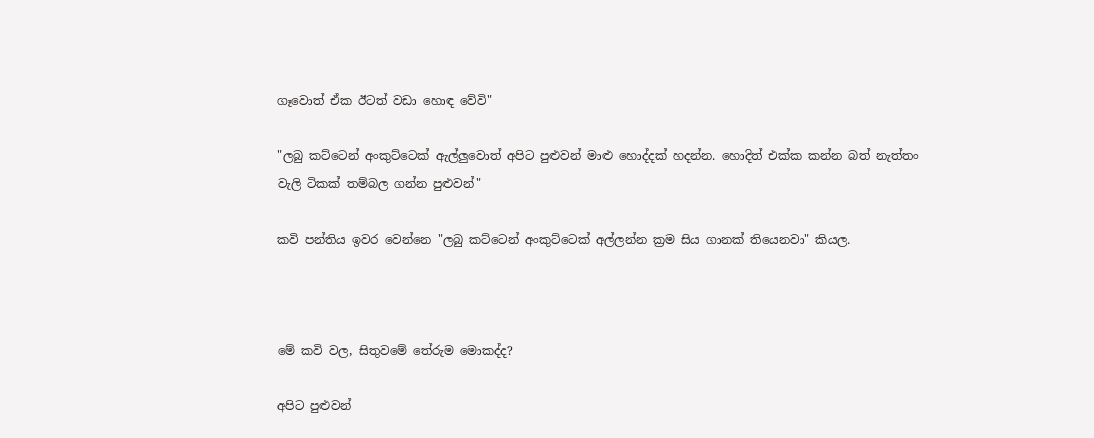ගෑවොත් ඒක ඊටත් වඩා හොඳ වේවි"

"ලබු කට්ටෙන් අංකුට්ටෙක් ඇල්ලුවොත් අපිට පුළුවන් මාළු හොද්දක් හදන්න. හොදිත් එක්ක කන්න බත් නැත්තං වැලි ටිකක් තම්බල ගන්න පුළුවන්"

කවි පන්තිය ඉවර වෙන්නෙ "ලබු කට්ටෙන් අංකුට්ටෙක් අල්ලන්න ක්‍රම සිය ගානක් තියෙනවා" කියල.



මේ කවි වල, සිතුවමේ තේරුම මොකද්ද?

අපිට පුළුවන්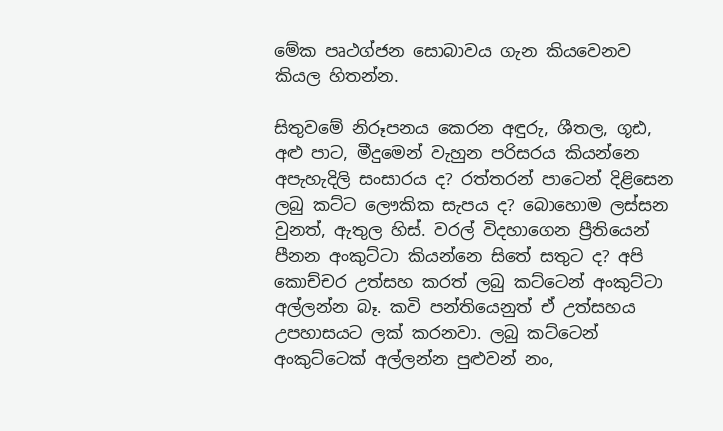මේක පෘථග්ජන සොබාවය ගැන කියවෙනව කියල හිතන්න.

සිතුවමේ නිරූපනය කෙරන අඳුරු, ශීතල, ගූඪ, අළු පාට, මීදුමෙන් වැහුන පරිසරය කියන්නෙ අපැහැදිලි සංසාරය ද? රත්තරන් පාටෙන් දිළිසෙන ලබු කට්ට ලෞකික සැපය ද? බොහොම ලස්සන වුනත්, ඇතුල හිස්. වරල් විදහාගෙන ප්‍රීතියෙන් පීනන අංකුට්ටා කියන්නෙ සිතේ සතුට ද? අපි කොච්චර උත්සහ කරත් ලබු කට්ටෙන් අංකුට්ටා අල්ලන්න බෑ. කවි පන්තියෙනුත් ඒ උත්සහය උපහාසයට ලක් කරනවා. ලබු කට්ටෙන් අංකුට්ටෙක් අල්ලන්න පුළුවන් නං,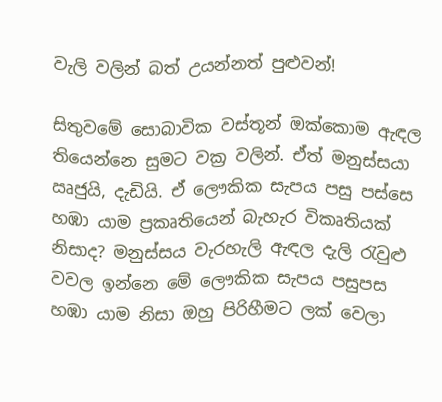වැලි වලින් බත් උයන්නත් පුළුවන්!

සිතුවමේ සොබාවික වස්තූන් ඔක්කොම ඇඳල තියෙන්නෙ සුමට වක්‍ර වලින්. ඒත් මනුස්සයා ඍජුයි, දැඩියි. ඒ ලෞකික සැපය පසු පස්සෙ හඹා යාම ප්‍රකෘතියෙන් බැහැර විකෘතියක් නිසාද? මනුස්සය වැරහැලි ඇඳල දැලි රැවුළු වවල ඉන්නෙ මේ ලෞකික සැපය පසුපස හඹා යාම නිසා ඔහු පිරිහීමට ලක් වෙලා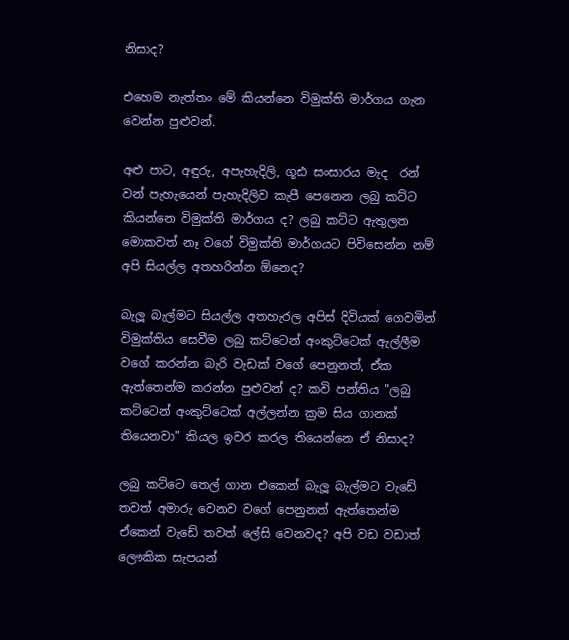නිසාද?

එහෙම නැත්තං මේ කියන්නෙ විමුක්ති මාර්ගය ගැන වෙන්න පුළුවන්.

අළු පාට, අඳුරු, අපැහැදිලි, ගූඪ සංසාරය මැද  රන් වන් පැහැයෙන් පැහැදිලිව කැපී පෙනෙන ලබු කට්ට කියන්නෙ විමුක්ති මාර්ගය ද? ලබු කට්ට ඇතුලත මොකවත් නෑ වගේ විමුක්ති මාර්ගයට පිවිසෙන්න නම් අපි සියල්ල අතහරින්න ඕනෙද?

බැලූ බැල්මට සියල්ල අතහැරල අපිස් දිවියක් ගෙවමින් විමුක්තිය සෙවීම ලබු කට්ටෙන් අංකුට්ටෙක් ඇල්ලීම වගේ කරන්න බැරි වැඩක් වගේ පෙනුනත්, ඒක ඇත්තෙන්ම කරන්න පුළුවන් ද? කවි පන්තිය "ලබු කට්ටෙන් අංකුට්ටෙක් අල්ලන්න ක්‍රම සිය ගානක් තියෙනවා" කියල ඉවර කරල තියෙන්නෙ ඒ නිසාද?

ලබු කට්ටෙ තෙල් ගාන එකෙන් බැලූ බැල්මට වැඩේ තවත් අමාරු වෙනව වගේ පෙනුනත් ඇත්තෙන්ම ඒකෙන් වැඩේ තවත් ලේසි වෙනවද? අපි වඩ වඩාත් ලෞකික සැපයන්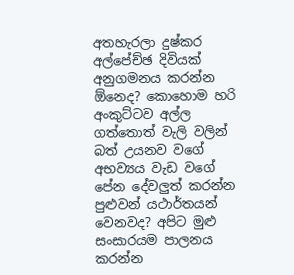අතහැරලා දුෂ්කර අල්පේච්ඡ දිවියක් අනුගමනය කරන්න ඕනෙද? කොහොම හරි අංකුට්ටව අල්ල ගත්තොත් වැලි වලින් බත් උයනව වගේ අභව්‍යය වැඩ වගේ පේන දේවලුත් කරන්න පුළුවන් යථාර්තයන් වෙනවද? අපිට මුළු සංසාරයම පාලනය කරන්න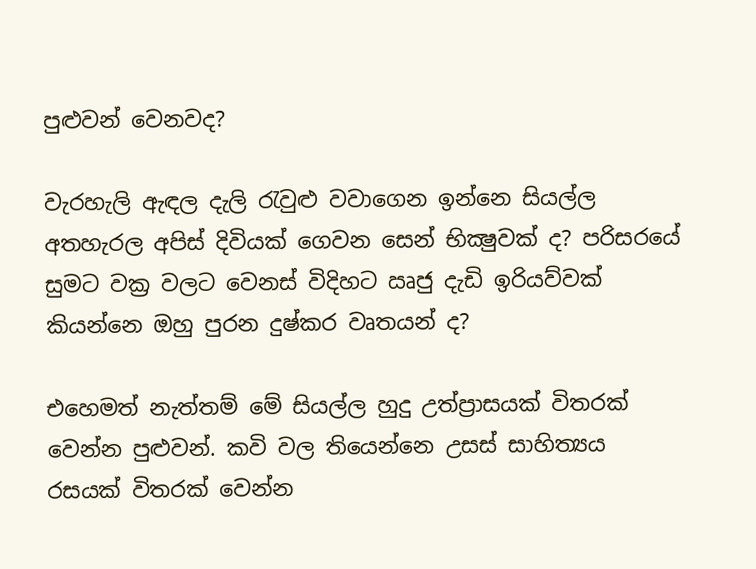පුළුවන් වෙනවද?

වැරහැලි ඇඳල දැලි රැවුළු වවාගෙන ඉන්නෙ සියල්ල අතහැරල අපිස් දිවියක් ගෙවන සෙන් භික්‍ෂුවක් ද? පරිසරයේ සුමට වක්‍ර වලට වෙනස් විදිහට ඍජු දැඩි ඉරියව්වක් කියන්නෙ ඔහු පුරන දුෂ්කර වෘතයන් ද?

එහෙමත් නැත්තම් මේ සියල්ල හුදු උත්ප්‍රාසයක් විතරක් වෙන්න පුළුවන්. කවි වල තියෙන්නෙ උසස් සාහිත්‍යය රසයක් විතරක් වෙන්න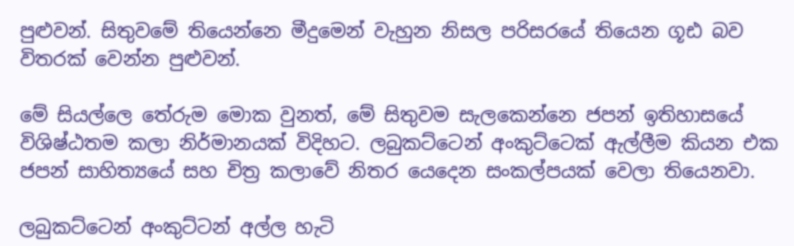පුළුවන්. සිතුවමේ තියෙන්නෙ මීදුමෙන් වැහුන නිසල පරිසරයේ තියෙන ගූඪ බව විතරක් වෙන්න පුළුවන්.

මේ සියල්ලෙ තේරුම මොක වුනත්, මේ සිතුවම සැලකෙන්නෙ ජපන් ඉතිහාසයේ විශිෂ්ඨතම කලා නිර්මානයක් විදිහට. ලබුකට්ටෙන් අංකුට්ටෙක් ඇල්ලීම කියන එක ජපන් සාහිත්‍යයේ සහ චිත්‍ර කලාවේ නිතර යෙදෙන සංකල්පයක් වෙලා තියෙනවා.

ලබුකට්ටෙන් අංකුට්ටන් අල්ල හැටි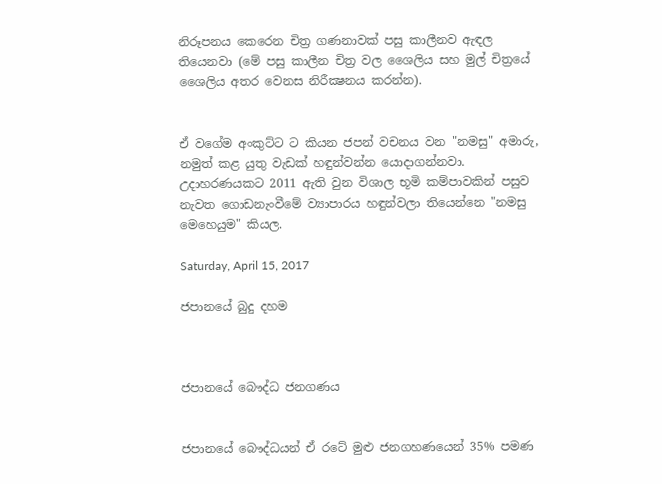නිරූපනය කෙරෙන චිත්‍ර ගණනාවක් පසු කාලීනව ඇඳල තියෙනවා (මේ පසු කාලීන චිත්‍ර වල ශෛලිය සහ මුල් චිත්‍රයේ ශෛලිය අතර වෙනස නිරීක්‍ෂනය කරන්න).


ඒ වගේම අංකුට්ට ට කියන ජපන් වචනය වන "නමසු" අමාරු, නමුත් කළ යුතු වැඩක් හඳුන්වන්න යොදාගන්නවා. උදාහරණයකට 2011 ඇති වුන විශාල භූමි කම්පාවකින් පසුව නැවත ගොඩනැංවීමේ ව්‍යාපාරය හඳුන්වලා තියෙන්නෙ "නමසු මෙහෙයුම" කියල.

Saturday, April 15, 2017

ජපානයේ බුදු දහම



ජපානයේ බෞද්ධ ජනගණය


ජපානයේ බෞද්ධයන් ඒ රටේ මුළු ජනගහණයෙන් 35% පමණ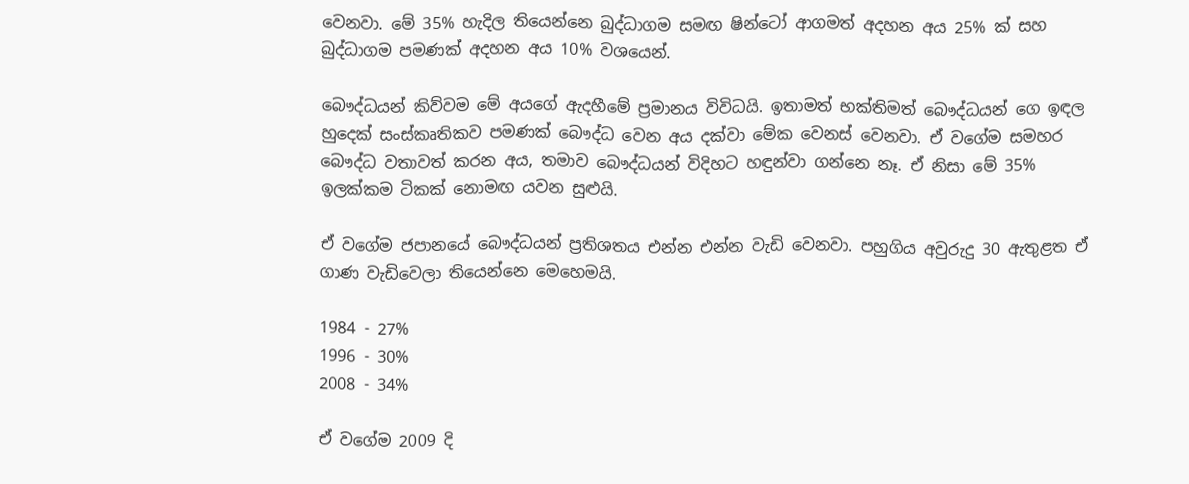වෙනවා. මේ 35% හැදිල තියෙන්නෙ බුද්ධාගම සමඟ ෂින්ටෝ ආගමත් අදහන අය 25% ක් සහ බුද්ධාගම පමණක් අදහන අය 10% වශයෙන්.

බෞද්ධයන් කිව්වම මේ අයගේ ඇදහීමේ ප්‍රමානය විවිධයි. ඉතාමත් භක්තිමත් බෞද්ධයන් ගෙ ඉඳල හුදෙක් සංස්කෘතිකව පමණක් බෞද්ධ වෙන අය දක්වා මේක වෙනස් වෙනවා. ඒ වගේම සමහර බෞද්ධ වතාවත් කරන අය, තමාව බෞද්ධයන් විදිහට හඳුන්වා ගන්නෙ නෑ. ඒ නිසා මේ 35% ඉලක්කම ටිකක් නොමඟ යවන සුළුයි.

ඒ වගේම ජපානයේ බෞද්ධයන් ප්‍රතිශතය එන්න එන්න වැඩි වෙනවා. පහුගිය අවුරුදු 30 ඇතුළත ඒ ගාණ වැඩිවෙලා තියෙන්නෙ මෙහෙමයි.

1984 - 27%
1996 - 30%
2008 - 34%

ඒ වගේම 2009 දි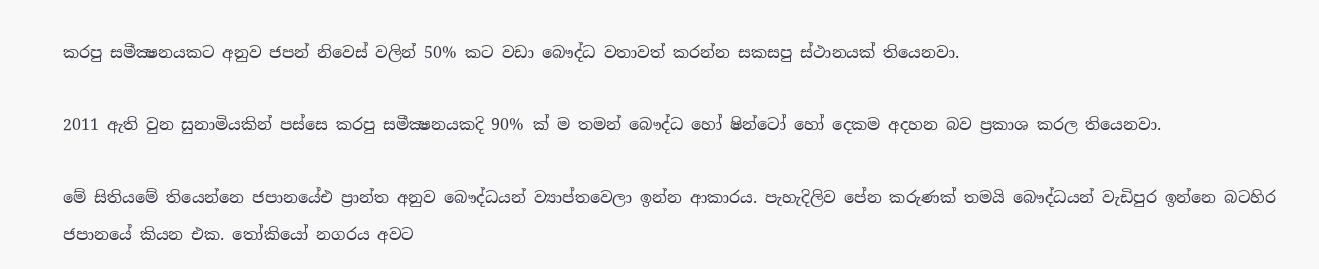කරපු සමීක්‍ෂනයකට අනුව ජපන් නිවෙස් වලින් 50% කට වඩා බෞද්ධ වතාවත් කරන්න සකසපු ස්ථානයක් තියෙනවා.

2011 ඇති වුන සුනාමියකින් පස්සෙ කරපු සමීක්‍ෂනයකදි 90% ක් ම තමන් බෞද්ධ හෝ ෂින්ටෝ හෝ දෙකම අදහන බව ප්‍රකාශ කරල තියෙනවා.

මේ සිතියමේ තියෙන්නෙ ජපානයේඑ ප්‍රාන්ත අනුව බෞද්ධයන් ව්‍යාප්තවෙලා ඉන්න ආකාරය. පැහැදිලිව පේන කරුණක් තමයි බෞද්ධයන් වැඩිපුර ඉන්නෙ බටහිර ජපානයේ කියන එක. තෝකියෝ නගරය අවට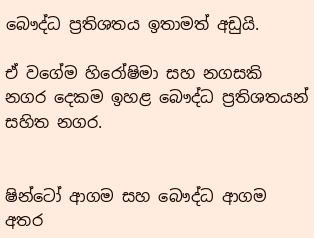බෞද්ධ ප්‍රතිශතය ඉතාමත් අඩුයි.

ඒ වගේම හිරෝෂිමා සහ නගසකි නගර දෙකම ඉහළ බෞද්ධ ප්‍රතිශතයන් සහිත නගර.


ෂින්ටෝ ආගම සහ බෞද්ධ ආගම අතර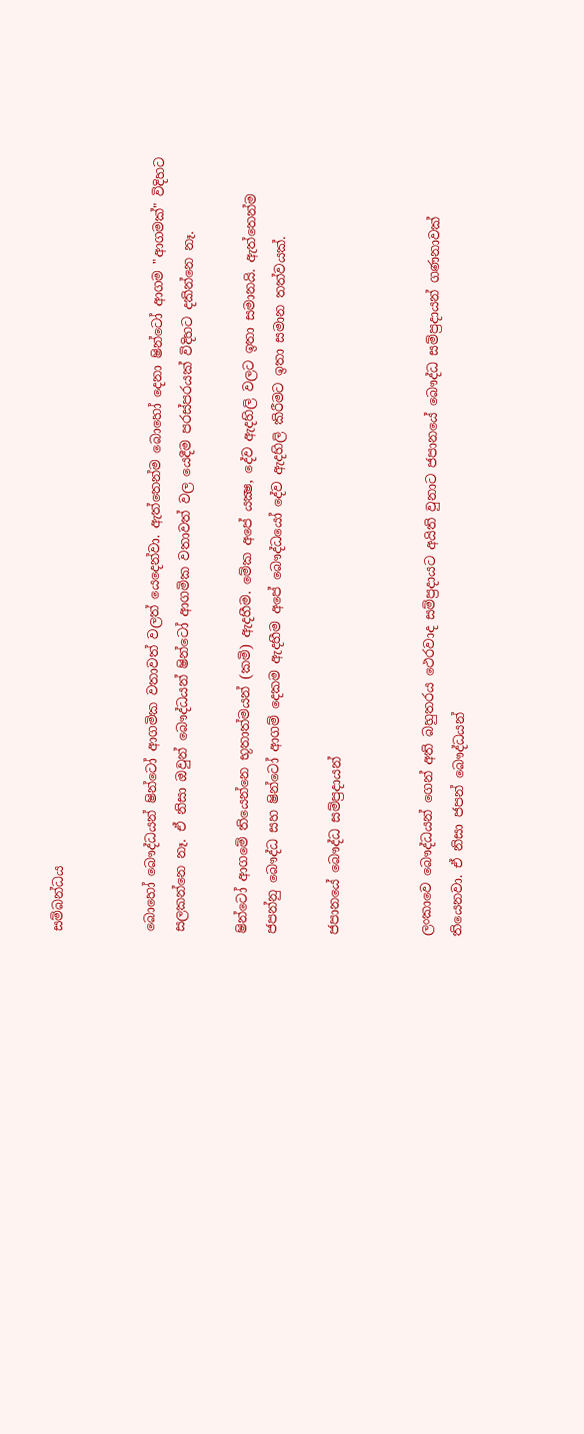සම්බන්ධය


බොහෝ බෞද්ධයන් ෂින්ටෝ ආගමික වතාවත් වලත් යෙදෙන්වා. ඇත්තෙන්ම බොහෝ දෙනා ෂින්ටෝ ආගම "ආගමක්" විදිහට සලකන්නෙ නෑ. ඒ නිසා ඔවුන් බෞද්ධයන් ෂින්ටෝ ආගමික වතාවත් වල යෙදීම පරස්පරයක් විදිහට දකින්නෙ නෑ.

ෂින්ටෝ ආගමේ තියෙන්නෙ භූතාත්මයන් (කමි) ඇදහීම. මේක අපේ යක්‍ෂ, දේව ඇදහිලි වලට ඉතා සමානයි. ඇත්තෙන්ම ජපන්නු බෞද්ධ සහ ෂින්ටෝ ආගම් දෙකම ඇදහීම අපේ බෞද්ධයෝ දේව ඇදහිලි කිරීමට ඉතා සමාන තත්වයක්.

ජපානයේ බෞද්ධ සම්ප්‍රදායන්


ලංකාවෙ බෞද්ධයන් ගෙන් අති බහුතරය ථෙරවාද සම්‍ප්‍රදායට අයිති වුනාට ජපානයේ බෞද්ධ සම්ප්‍රදායන් ගණනාවක් තියෙනවා. ඒ නිසා ජපන් බෞද්ධයන්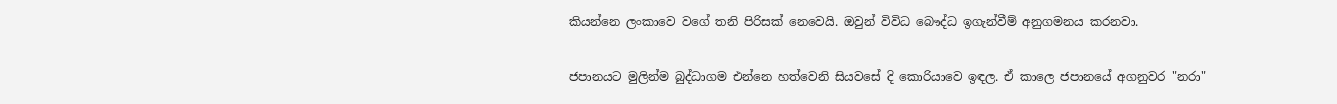කියන්නෙ ලංකාවෙ වගේ තනි පිරිසක් නෙවෙයි. ඔවුන් විවිධ බෞද්ධ ඉගැන්වීම් අනුගමනය කරනවා.

ජපානයට මුලින්ම බුද්ධාගම එන්නෙ හත්වෙනි සියවසේ දි කොරියාවෙ ඉඳල. ඒ කාලෙ ජපානයේ අගනුවර "නරා"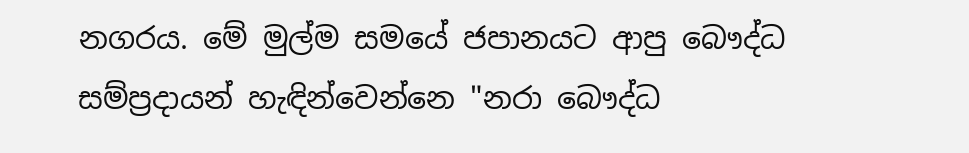නගරය. මේ මුල්ම සමයේ ජපානයට ආපු බෞද්ධ සම්ප්‍රදායන් හැඳින්වෙන්නෙ "නරා බෞද්ධ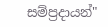සම්ප්‍රදායන්"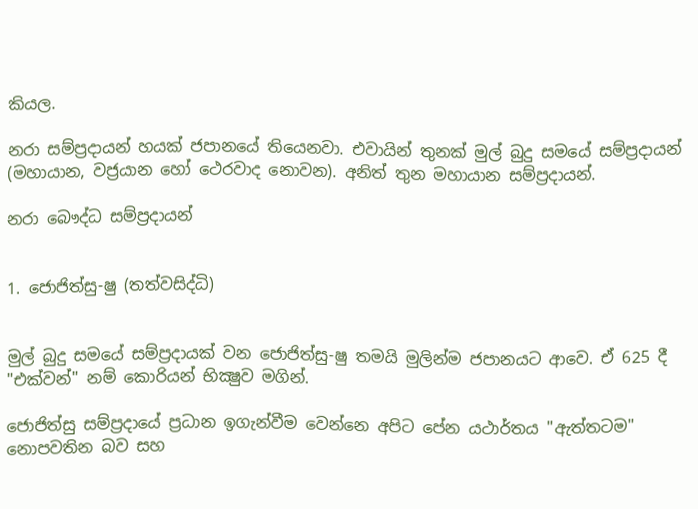කියල.

නරා සම්ප්‍රදායන් හයක් ජපානයේ තියෙනවා. එවායින් තුනක් මුල් බුදු සමයේ සම්ප්‍රදායන් (මහායාන, වජ්‍රයාන හෝ ථෙරවාද නොවන). අනිත් තුන මහායාන සම්ප්‍රදායන්.

නරා බෞද්ධ සම්ප්‍රදායන්


1. ජොජිත්සු-ෂු (තත්වසිද්ධි)


මුල් බුදු සමයේ සම්ප්‍රදායක් වන ජොජිත්සු-ෂු තමයි මුලින්ම ජපානයට ආවෙ. ඒ 625 දී "එක්වන්" නම් කොරියන් භික්‍ෂුව මගින්.

ජොජිත්සු සම්ප්‍රදායේ ප්‍රධාන ඉගැන්වීම වෙන්නෙ අපිට පේන යථාර්තය "ඇත්තටම" නොපවතින බව සහ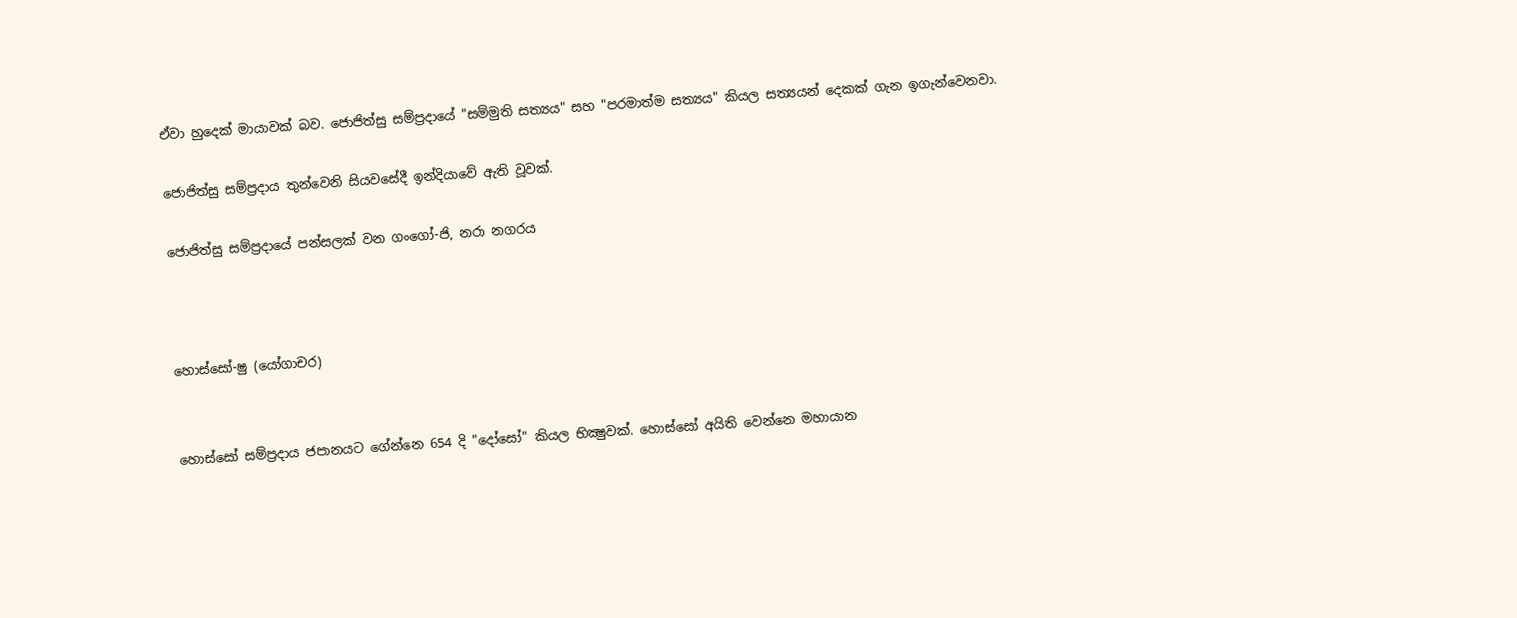ඒවා හුදෙක් මායාවක් බව. ජොජිත්සු සම්ප්‍රදායේ "සම්මුති සත්‍යය" සහ "පරමාත්ම සත්‍යය" කියල සත්‍යයන් දෙකක් ගැන ඉගැන්වෙනවා.

ජොජිත්සු සම්ප්‍රදාය තුන්වෙනි සියවසේදී ඉන්දියාවේ ඇති වූවක්.

ජොජිත්සු සම්ප්‍රදායේ පන්සලක් වන ගංගෝ-ජි, නරා නගරය



හොස්සෝ-ෂු (යෝගාචර)


හොස්සෝ සම්ප්‍රදාය ජපානයට ගේන්නෙ 654 දි "දෝසෝ" කියල භික්‍ෂුවක්. හොස්සෝ අයිති වෙන්නෙ මහායාන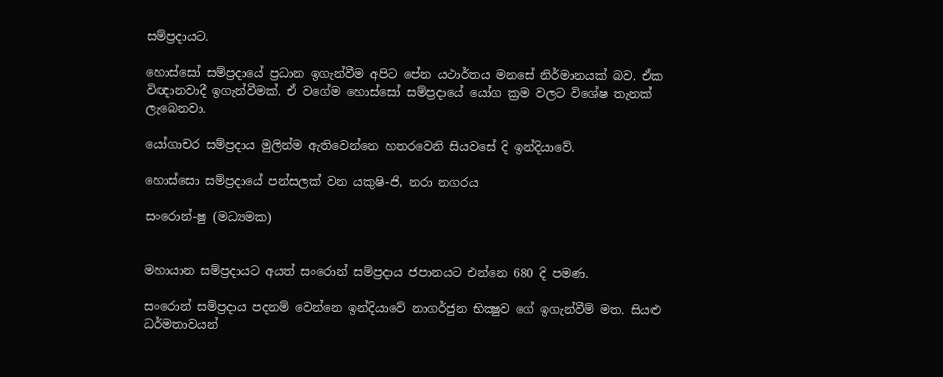සම්ප්‍රදායට.

හොස්සෝ සම්ප්‍රදායේ ප්‍රධාන ඉගැන්වීම අපිට පේන යථාර්තය මනසේ නිර්මානයක් බව. ඒක විඥානවාදී ඉගැන්වීමක්. ඒ වගේම හොස්සෝ සම්ප්‍රදායේ යෝග ක්‍රම වලට විශේෂ තැනක් ලැබෙනවා.

යෝගාචර සම්ප්‍රදාය මුලින්ම ඇතිවෙන්නෙ හතරවෙනි සියවසේ දි ඉන්දියාවේ.

හොස්සො සම්ප්‍රදායේ පන්සලක් වන යකුෂි-ජි, නරා නගරය

සංරොන්-ෂු (මධ්‍යමක)


මහායාන සම්ප්‍රදායට අයත් සංරොන් සම්ප්‍රදාය ජපානයට එන්නෙ 680 දි පමණ.

සංරොන් සම්ප්‍රදාය පදනම් වෙන්නෙ ඉන්දියාවේ නාගර්ජුන භික්‍ෂුව ගේ ඉගැන්වීම් මත. සියළු ධර්මතාවයන්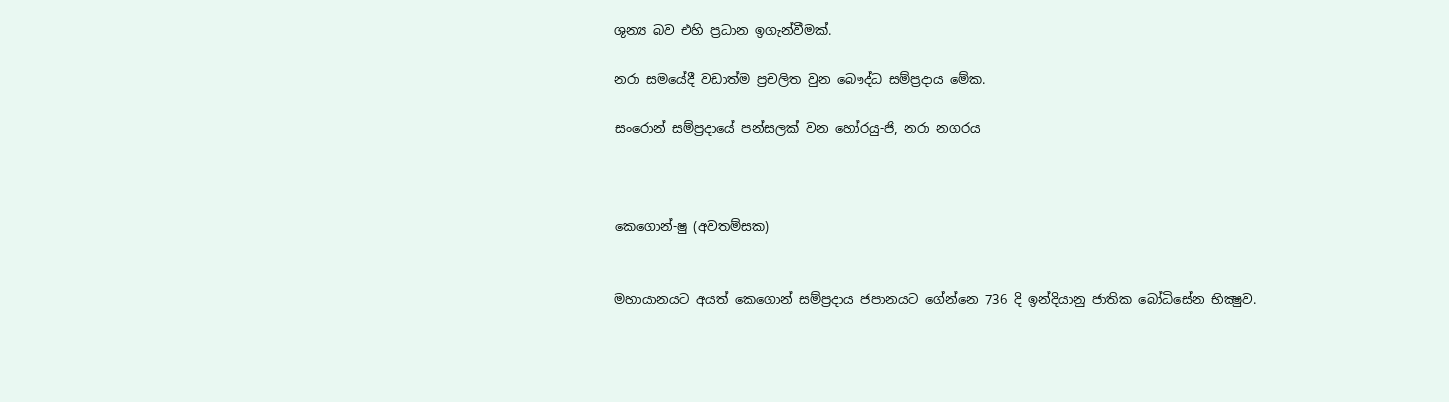ශුන්‍ය බව එහි ප්‍රධාන ඉගැන්වීමක්.

නරා සමයේදී වඩාත්ම ප්‍රචලිත වුන බෞද්ධ සම්ප්‍රදාය මේක.

සංරොන් සම්ප්‍රදායේ පන්සලක් වන හෝරයු-ජි, නරා නගරය



කෙගොන්-ෂු (අවතම්සක)


මහායානයට අයත් කෙගොන් සම්ප්‍රදාය ජපානයට ගේන්නෙ 736 දි ඉන්දියානු ජාතික බෝධිසේන භික්‍ෂුව.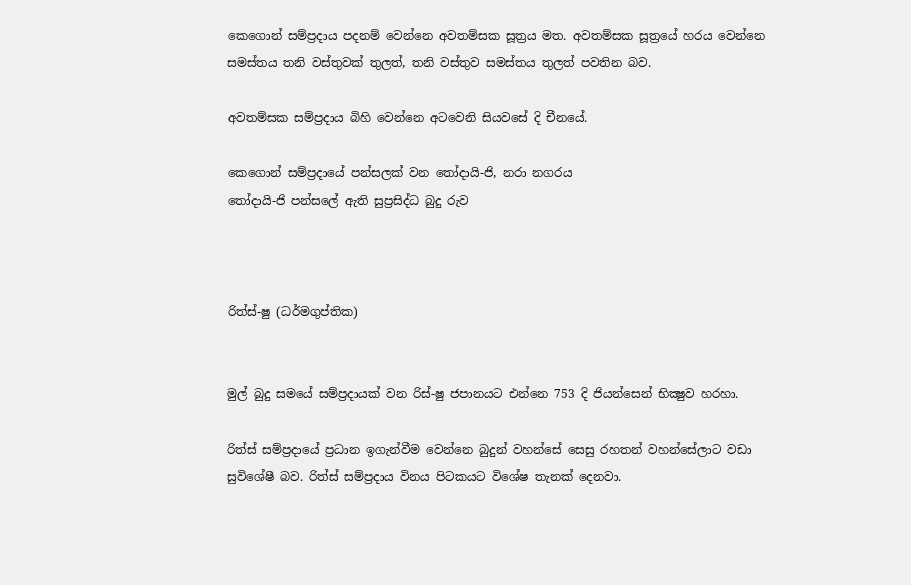කෙගොන් සම්ප්‍රදාය පදනම් වෙන්නෙ අවතම්සක සූත්‍රය මත. අවතම්සක සූත්‍රයේ හරය වෙන්නෙ සමස්තය තනි වස්තුවක් තුලත්, තනි වස්තුව සමස්තය තුලත් පවතින බව.

අවතම්සක සම්ප්‍රදාය බිහි වෙන්නෙ අටවෙනි සියවසේ දි චීනයේ.

කෙගොන් සම්ප්‍රදායේ පන්සලක් වන තෝදායි-ජි, නරා නගරය
තෝදායි-ජි පන්සලේ ඇති සුප්‍රසිද්ධ බුදු රුව



රිත්ස්-ෂු (ධර්මගුප්තික)


මුල් බුදු සමයේ සම්ප්‍රදායක් වන රිස්-ෂු ජපානයට එන්නෙ 753 දි ජියන්සෙන් භික්‍ෂුව හරහා.

රිත්ස් සම්ප්‍රදායේ ප්‍රධාන ඉගැන්වීම වෙන්නෙ බුදුන් වහන්සේ සෙසු රහතන් වහන්සේලාට වඩා සුවිශේෂී බව. රිත්ස් සම්ප්‍රදාය විනය පිටකයට විශේෂ තැනක් දෙනවා.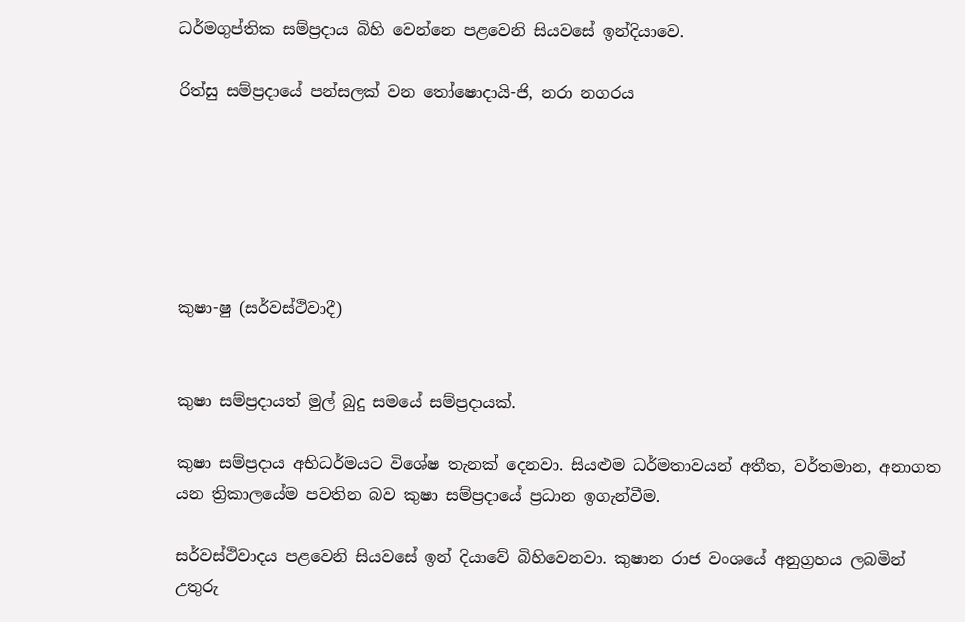ධර්මගුප්තික සම්ප්‍රදාය බිහි වෙන්නෙ පළවෙනි සියවසේ ඉන්දියාවෙ.

රිත්සු සම්ප්‍රදායේ පන්සලක් වන තෝෂොදායි-ජි, නරා නගරය






කුෂා-ෂු (සර්වස්ථිවාදී)


කුෂා සම්ප්‍රදායත් මුල් බුදු සමයේ සම්ප්‍රදායක්.

කුෂා සම්‍ප්‍රදාය අභිධර්මයට විශේෂ තැනක් දෙනවා. සියළුම ධර්මතාවයන් අතීත, වර්තමාන, අනාගත යන ත්‍රිකාලයේම පවතින බව කුෂා සම්‍ප්‍රදායේ ප්‍රධාන ඉගැන්වීම.

සර්වස්ථිවාදය පළවෙනි සියවසේ ඉන් දියාවේ බිහිවෙනවා. කුෂාන රාජ වංශයේ අනුග්‍රහය ලබමින් උතුරු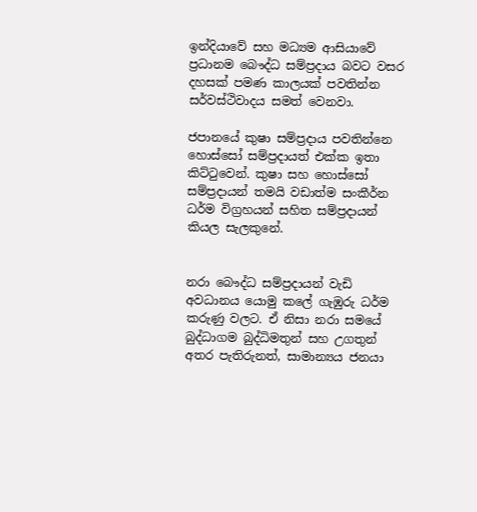ඉන්දියාවේ සහ මධ්‍යම ආසියාවේ ප්‍රධානම බෞද්ධ සම්ප්‍රදාය බවට වසර දහසක් පමණ කාලයක් පවතින්න සර්වස්ථිවාදය සමත් වෙනවා.

ජපානයේ කුෂා සම්‍ප්‍රදාය පවතින්නෙ හොස්සෝ සම්ප්‍රදායත් එක්ක ඉතා කිට්ටුවෙන්. කුෂා සහ හොස්සෝ සම්ප්‍රදායන් තමයි වඩාත්ම සංකීර්න ධර්ම විග්‍රහයන් සහිත සම්‍ප්‍රදායන් කියල සැලකුනේ.


නරා බෞද්ධ සම්ප්‍රදායන් වැඩි අවධානය යොමු කලේ ගැඹුරු ධර්ම කරුණු වලට. ඒ නිසා නරා සමයේ බුද්ධාගම බුද්ධිමතුන් සහ උගතුන් අතර පැතිරුනත්, සාමාන්‍යය ජනයා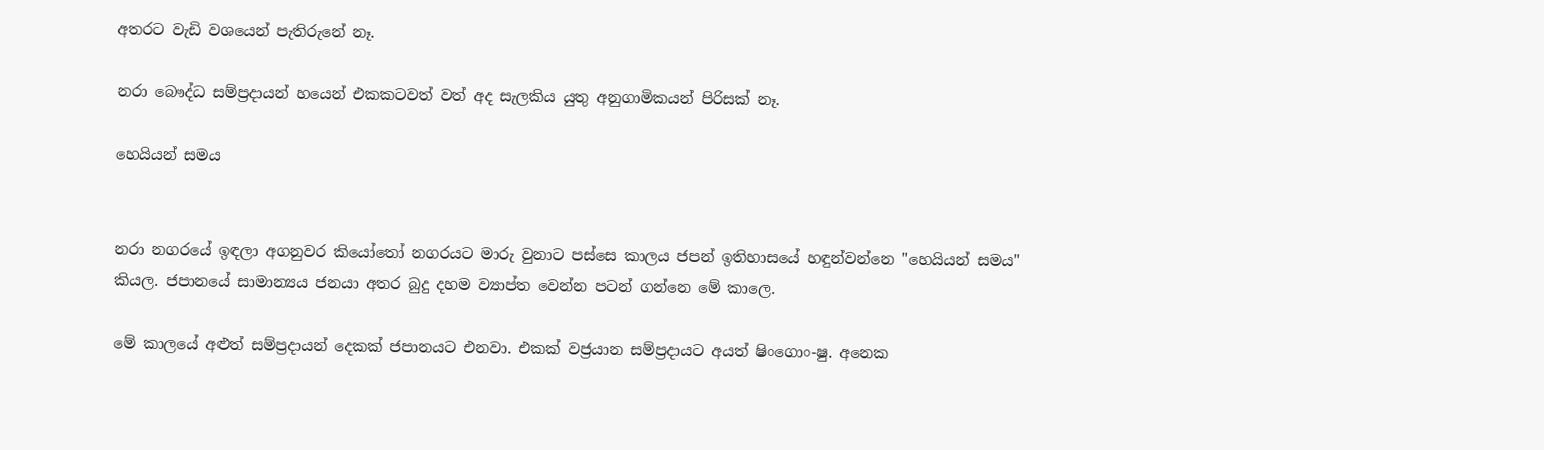අතරට වැඩි වශයෙන් පැතිරුනේ නෑ.

නරා බෞද්ධ සම්ප්‍රදායන් හයෙන් එකකටවත් වත් අද සැලකිය යුතු අනුගාමිකයන් පිරිසක් නෑ.

හෙයියන් සමය


නරා නගරයේ ඉඳලා අගනුවර කියෝතෝ නගරයට මාරු වුනාට පස්සෙ කාලය ජපන් ඉතිහාසයේ හඳුන්වන්නෙ "හෙයියන් සමය" කියල. ජපානයේ සාමාන්‍යය ජනයා අතර බුදු දහම ව්‍යාප්ත වෙන්න පටන් ගන්නෙ මේ කාලෙ.

මේ කාලයේ අළුත් සම්‍ප්‍රදායන් දෙකක් ජපානයට එනවා. එකක් වජ්‍රයාන සම්ප්‍රදායට අයත් ෂිංගොං-ෂු. අනෙක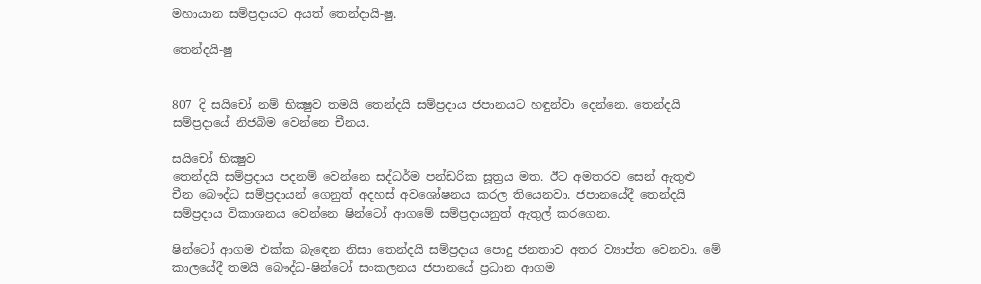මහායාන සම්ප්‍රදායට අයත් තෙන්දායි-ෂු.

තෙන්දයි-ෂු


807 දි සයිචෝ නම් භික්‍ෂුව තමයි තෙන්දයි සම්ප්‍රදාය ජපානයට හඳුන්වා දෙන්නෙ. තෙන්දයි සම්ප්‍රදායේ නිජබිම වෙන්නෙ චීනය.

සයිචෝ භික්‍ෂුව
තෙන්දයි සම්ප්‍රදාය පදනම් වෙන්නෙ සද්ධර්ම පන්ඩරික සූත්‍රය මත. ඊට අමතරව සෙන් ඇතුළු චීන බෞද්ධ සම්ප්‍රදායන් ගෙනුත් අදහස් අවශෝෂනය කරල තියෙනවා. ජපානයේදී තෙන්දයි සම්ප්‍රදාය විකාශනය වෙන්නෙ ෂින්ටෝ ආගමේ සම්ප්‍රදායනුත් ඇතුල් කරගෙන.

ෂින්ටෝ ආගම එක්ක බැඳෙන නිසා තෙන්දයි සම්ප්‍රදාය පොදු ජනතාව අතර ව්‍යාප්ත වෙනවා. මේ කාලයේදී තමයි බෞද්ධ-ෂින්ටෝ සංකලනය ජපානයේ ප්‍රධාන ආගම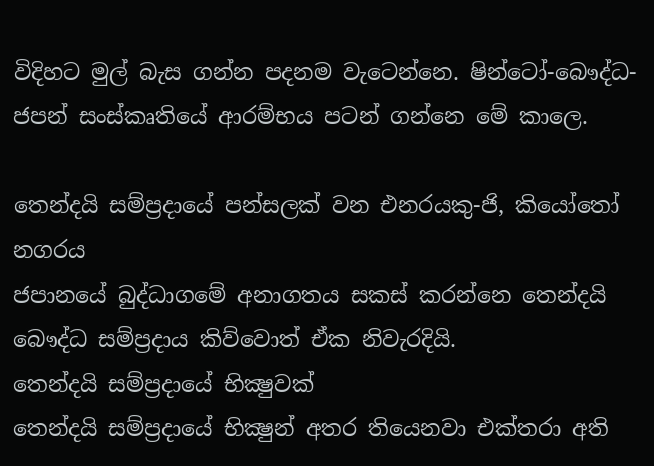විදිහට මුල් බැස ගන්න පදනම වැටෙන්නෙ. ෂින්ටෝ-බෞද්ධ-ජපන් සංස්කෘතියේ ආරම්භය පටන් ගන්නෙ මේ කාලෙ.

තෙන්දයි සම්ප්‍රදායේ පන්සලක් වන එනරයකු-ජි, කියෝතෝ නගරය
ජපානයේ බුද්ධාගමේ අනාගතය සකස් කරන්නෙ තෙන්දයි බෞද්ධ සම්ප්‍රදාය කිව්වොත් ඒක නිවැරදියි.
තෙන්දයි සම්ප්‍රදායේ භික්‍ෂුවක්
තෙන්දයි සම්ප්‍රදායේ භික්‍ෂුන් අතර තියෙනවා එක්තරා අති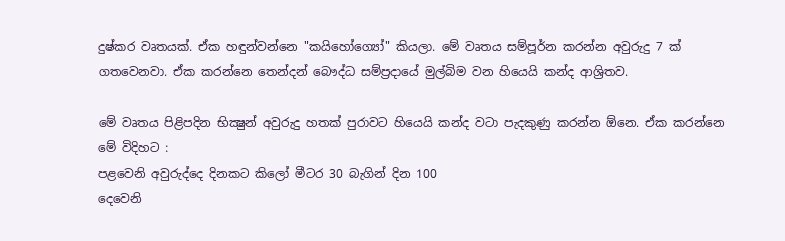දුෂ්කර වෘතයක්. ඒක හඳුන්වන්නෙ "කයිහෝග්‍යෝ" කියලා. මේ වෘතය සම්පූර්න කරන්න අවුරුදු 7 ක් ගතවෙනවා. ඒක කරන්නෙ තෙන්දන් බෞද්ධ සම්ප්‍රදායේ මුල්බිම වන හියෙයි කන්ද ආශ්‍රිතව.

මේ වෘතය පිළිපදින භික්‍ෂුන් අවුරුදු හතක් පුරාවට හියෙයි කන්ද වටා පැදකුණු කරන්න ඕනෙ. ඒක කරන්නෙ මේ විදිහට :
පළවෙනි අවුරුද්දෙ දිනකට කිලෝ මීටර 30 බැගින් දින 100
දෙවෙනි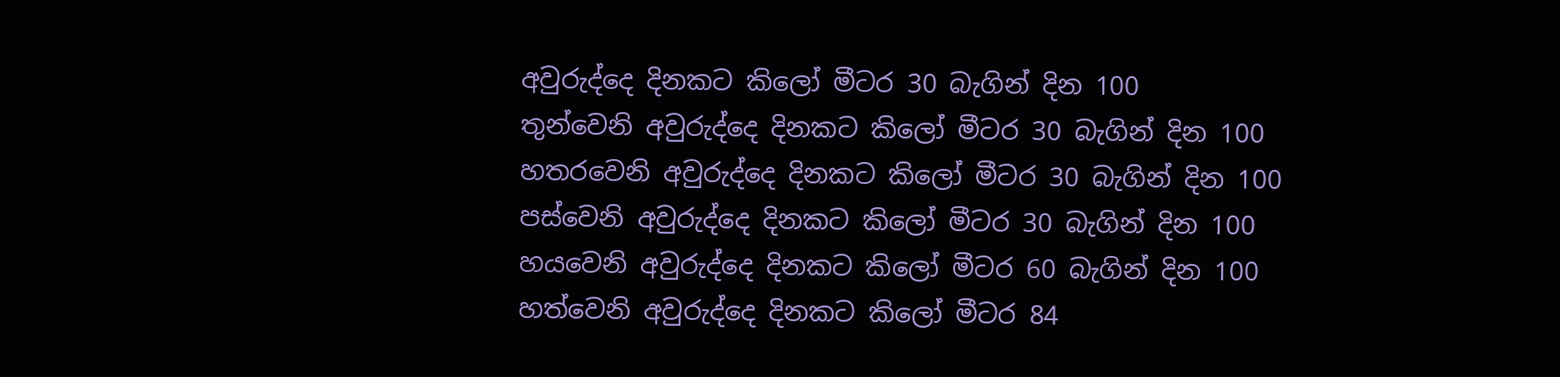අවුරුද්දෙ දිනකට කිලෝ මීටර 30 බැගින් දින 100
තුන්වෙනි අවුරුද්දෙ දිනකට කිලෝ මීටර 30 බැගින් දින 100
හතරවෙනි අවුරුද්දෙ දිනකට කිලෝ මීටර 30 බැගින් දින 100
පස්වෙනි අවුරුද්දෙ දිනකට කිලෝ මීටර 30 බැගින් දින 100
හයවෙනි අවුරුද්දෙ දිනකට කිලෝ මීටර 60 බැගින් දින 100
හත්වෙනි අවුරුද්දෙ දිනකට කිලෝ මීටර 84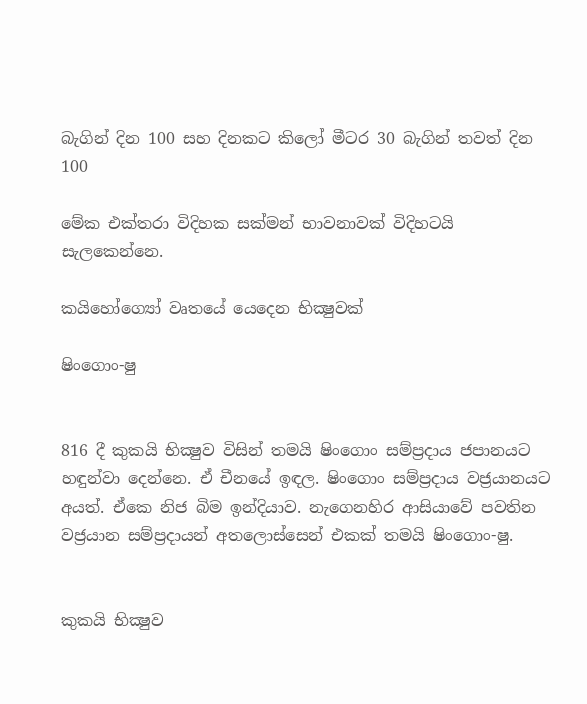බැගින් දින 100 සහ දිනකට කිලෝ මීටර 30 බැගින් තවත් දින 100

මේක එක්තරා විදිහක සක්මන් භාවනාවක් විදිහටයි සැලකෙන්නෙ.

කයිහෝග්‍යෝ වෘතයේ යෙදෙන භික්‍ෂුවක්

ෂිංගොං-ෂු


816 දී කුකයි භික්‍ෂුව විසින් තමයි ෂිංගොං සම්ප්‍රදාය ජපානයට හඳුන්වා දෙන්නෙ. ඒ චීනයේ ඉඳල. ෂිංගොං සම්ප්‍රදාය වජ්‍රයානයට අයත්. ඒකෙ නිජ බිම ඉන්දියාව. නැගෙනහිර ආසියාවේ පවතින වජ්‍රයාන සම්ප්‍රදායන් අතලොස්සෙන් එකක් තමයි ෂිංගොං-ෂු.


කුකයි භික්‍ෂුව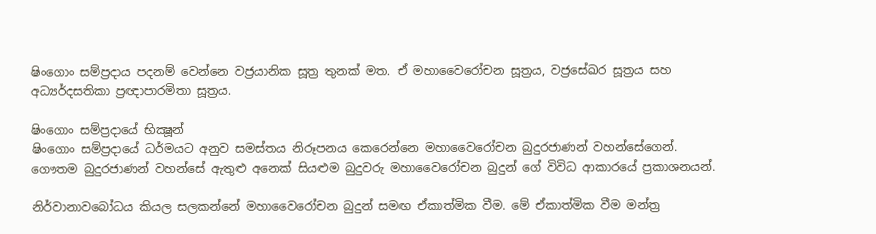ෂිංගොං සම්ප්‍රදාය පදනම් වෙන්නෙ වජ්‍රයානික සූත්‍ර තුනක් මත. ඒ මහාවෛරෝචන සූත්‍රය, වජ්‍රසේඛර සූත්‍රය සහ අධ්‍යර්දසතිකා ප්‍රඥාපාරමිතා සූත්‍රය.

ෂිංගොං සම්‍ප්‍රදායේ භික්‍ෂූන්
ෂිංගොං සම්ප්‍රදායේ ධර්මයට අනුව සමස්තය නිරූපනය කෙරෙන්නෙ මහාවෛරෝචන බුදුරජාණන් වහන්සේගෙන්. ගෞතම බුදුරජාණන් වහන්සේ ඇතුළු අනෙක් සියළුම බුදුවරු මහාවෛරෝචන බුදුන් ගේ විවිධ ආකාරයේ ප්‍රකාශනයන්.

නිර්වානාවබෝධය කියල සලකන්නේ මහාවෛරෝචන බුදුන් සමඟ ඒකාත්මික වීම. මේ ඒකාත්මික වීම මන්ත්‍ර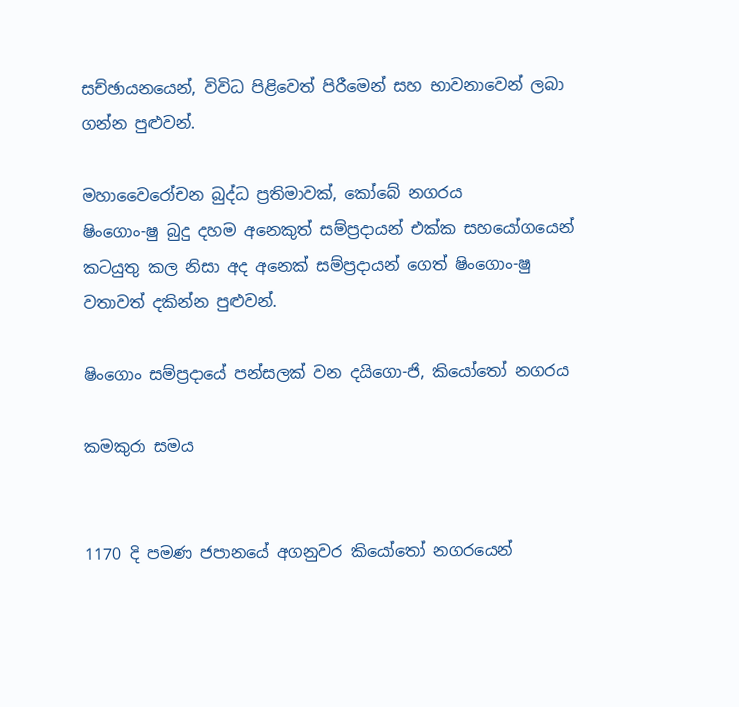සච්ඡායනයෙන්, විවිධ පිළිවෙත් පිරීමෙන් සහ භාවනාවෙන් ලබා ගන්න පුළුවන්.

මහාවෛරෝචන බුද්ධ ප්‍රතිමාවක්, කෝබේ නගරය
ෂිංගොං-ෂු බුදු දහම අනෙකුත් සම්ප්‍රදායන් එක්ක සහයෝගයෙන් කටයුතු කල නිසා අද අනෙක් සම්ප්‍රදායන් ගෙත් ෂිංගොං-ෂු වතාවත් දකින්න පුළුවන්.

ෂිංගොං සම්ප්‍රදායේ පන්සලක් වන දයිගො-ජි, කියෝතෝ නගරය

කමකුරා සමය


1170 දි පමණ ජපානයේ අගනුවර කියෝතෝ නගරයෙන්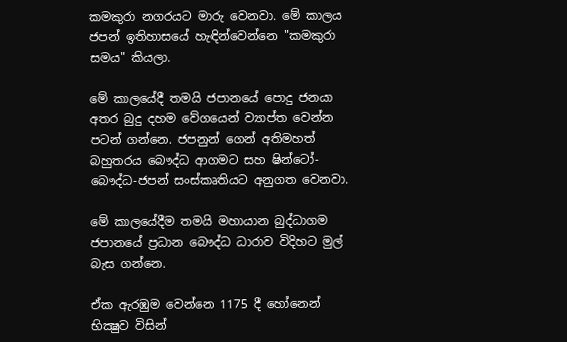කමකුරා නගරයට මාරු වෙනවා. මේ කාලය ජපන් ඉතිහාසයේ හැඳින්වෙන්නෙ "කමකුරා සමය" කියලා.

මේ කාලයේදී තමයි ජපානයේ පොදු ජනයා අතර බුදු දහම වේගයෙන් ව්‍යාප්ත වෙන්න පටන් ගන්නෙ. ජපනුන් ගෙන් අතිමහත් බහුතරය බෞද්ධ ආගමට සහ ෂින්ටෝ-බෞද්ධ-ජපන් සංස්කෘතියට අනුගත වෙනවා.

මේ කාලයේදීම තමයි මහායාන බුද්ධාගම ජපානයේ ප්‍රධාන බෞද්ධ ධාරාව විදිහට මුල් බැස ගන්නෙ.

ඒක ඇරඹුම වෙන්නෙ 1175 දී හෝනෙන් භික්‍ෂුව විසින්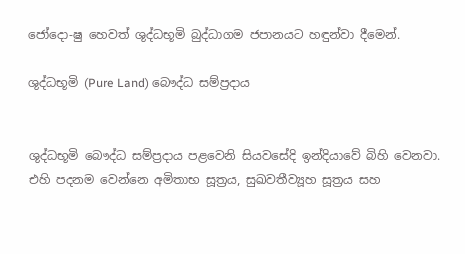ජෝදො-ෂු හෙවත් ශුද්ධභූමි බුද්ධාගම ජපානයට හඳුන්වා දීමෙන්.

ශුද්ධභූමි (Pure Land) බෞද්ධ සම්ප්‍රදාය


ශුද්ධභූමි බෞද්ධ සම්ප්‍රදාය පළවෙනි සියවසේදි ඉන්දියාවේ බිහි වෙනවා. එහි පදනම වෙන්නෙ අමිතාභ සූත්‍රය, සුඛවතීව්‍යූහ සූත්‍රය සහ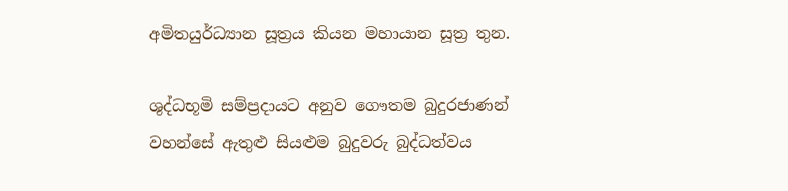අමිතයුර්ධ්‍යාන සූත්‍රය කියන මහායාන සූත්‍ර තුන.

ශුද්ධභූමි සම්ප්‍රදායට අනුව ගෞතම බුදුරජාණන් වහන්සේ ඇතුළු සියළුම බුදුවරු බුද්ධත්වය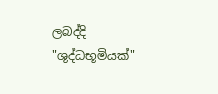ලබද්දි "ශුද්ධභූමියක්"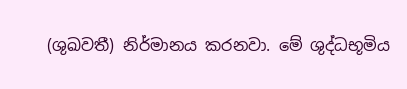(ශුඛවතී) නිර්මානය කරනවා. මේ ශුද්ධභූමිය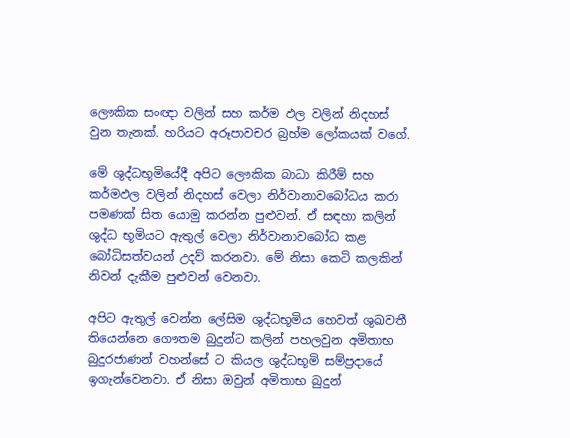ලෞකික සංඥා වලින් සහ කර්ම ඵල වලින් නිදහස් වුන තැනක්. හරියට අරූපාවචර බ්‍රහ්ම ලෝකයක් වගේ.

මේ ශුද්ධභූමියේදී අපිට ලෞකික බාධා කිරීම් සහ කර්මඵල වලින් නිදහස් වෙලා නිර්වානාවබෝධය කරා පමණක් සිත යොමු කරන්න පුළුවන්. ඒ සඳහා කලින් ශුද්ධ භූමියට ඇතුල් වෙලා නිර්වානාවබෝධ කළ බෝධිසත්වයන් උදව් කරනවා. මේ නිසා කෙටි කලකින් නිවන් දැකීම පුළුවන් වෙනවා.

අපිට ඇතුල් වෙන්න ලේසිම ශුද්ධභූමිය හෙවත් ශුඛවතී තියෙන්නෙ ගෞතම බුදුන්ට කලින් පහලවුන අමිතාභ බුදුරජාණන් වහන්සේ ට කියල ශුද්ධභූමි සම්ප්‍රදායේ ඉගැන්වෙනවා. ඒ නිසා ඔවුන් අමිතාභ බුදුන්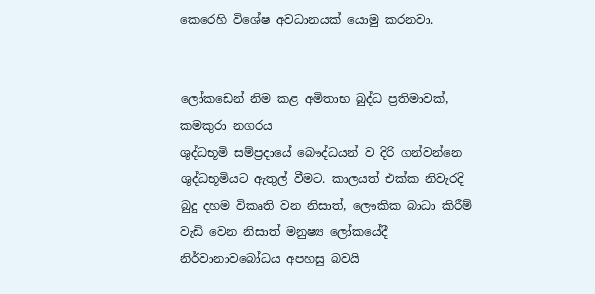කෙරෙහි විශේෂ අවධානයක් යොමු කරනවා.


ලෝකඩෙන් නිම කළ අමිතාභ බුද්ධ ප්‍රතිමාවක්, කමකුරා නගරය
ශුද්ධභූමි සම්ප්‍රදායේ බෞද්ධයන් ව දිරි ගන්වන්නෙ ශුද්ධභූමියට ඇතුල් වීමට. කාලයත් එක්ක නිවැරදි බුදු දහම විකෘති වන නිසාත්, ලෞකික බාධා කිරීම් වැඩි වෙන නිසාත් මනුෂ්‍ය ලෝකයේදී නිර්වානාවබෝධය අපහසු බවයි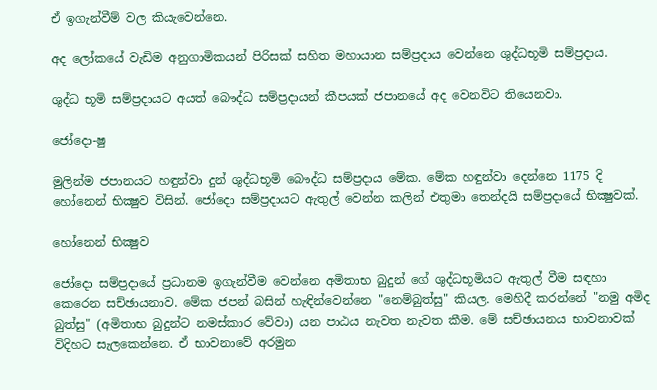ඒ ඉගැන්වීම් වල කියැවෙන්නෙ.

අද ලෝකයේ වැඩිම අනුගාමිකයන් පිරිසක් සහිත මහායාන සම්ප්‍රදාය වෙන්නෙ ශුද්ධභූමි සම්‍ප්‍රදාය.

ශුද්ධ භූමි සම්ප්‍රදායට අයත් බෞද්ධ සම්ප්‍රදායන් කීපයක් ජපානයේ අද වෙනවිට තියෙනවා.

ජෝදො-ෂු

මුලින්ම ජපානයට හඳුන්වා දුන් ශුද්ධභූමි බෞද්ධ සම්ප්‍රදාය මේක. මේක හඳුන්වා දෙන්නෙ 1175 දි හෝනෙන් භික්‍ෂුව විසින්. ජෝදො සම්ප්‍රදායට ඇතුල් වෙන්න කලින් එතුමා තෙන්දයි සම්ප්‍රදායේ භික්‍ෂුවක්.

හෝනෙන් භික්‍ෂුව

ජෝදො සම්ප්‍රදායේ ප්‍රධානම ඉගැන්වීම වෙන්නෙ අමිතාභ බුදුන් ගේ ශුද්ධභූමියට ඇතුල් වීම සඳහා කෙරෙන සච්ඡායනාව. මේක ජපන් බසින් හැඳින්වෙන්නෙ "නෙම්බුත්සු" කියල. මෙහිදී කරන්නේ "නමු අමිද බුත්සු" (අමිතාභ බුදුන්ට නමස්කාර වේවා) යන පාඨය නැවත නැවත කීම. මේ සච්ඡායනය භාවනාවක් විදිහට සැලකෙන්නෙ. ඒ භාවනාවේ අරමුන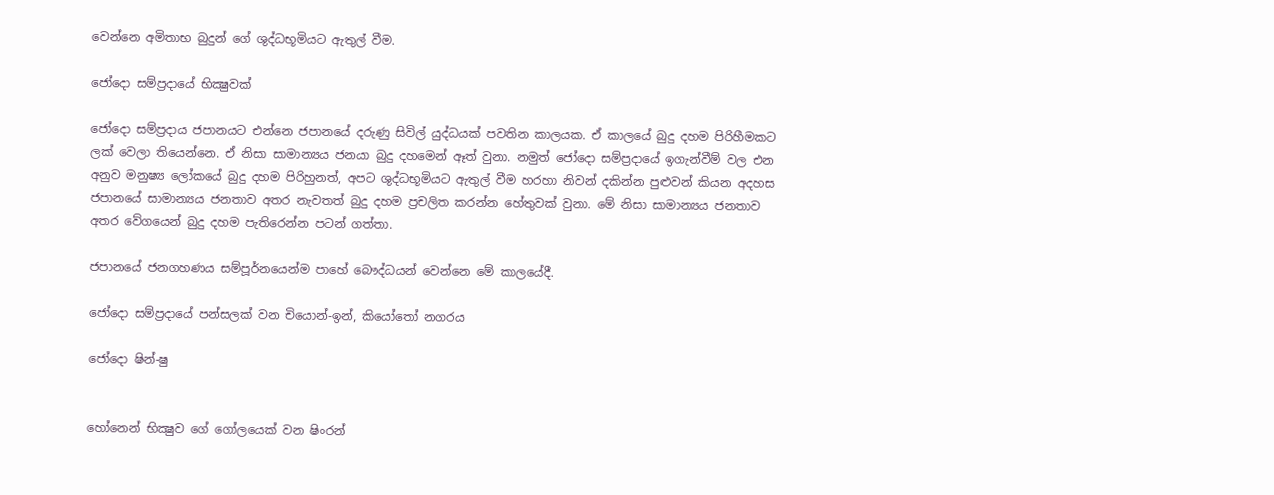වෙන්නෙ අමිතාභ බුදුන් ගේ ශුද්ධභූමියට ඇතුල් වීම.

ජෝදො සම්ප්‍රදායේ භික්‍ෂුවක්

ජෝදො සම්ප්‍රදාය ජපානයට එන්නෙ ජපානයේ දරුණු සිවිල් යුද්ධයක් පවතින කාලයක. ඒ කාලයේ බුදු දහම පිරිහීමකට ලක් වෙලා තියෙන්නෙ. ඒ නිසා සාමාන්‍යය ජනයා බුදු දහමෙන් ඈත් වුනා. නමුත් ජෝදො සම්ප්‍රදායේ ඉගැන්වීම් වල එන අනුව මනුෂ්‍ය ලෝකයේ බුදු දහම පිරිහුනත්, අපට ශුද්ධභූමියට ඇතුල් වීම හරහා නිවන් දකින්න පුළුවන් කියන අදහස ජපානයේ සාමාන්‍යය ජනතාව අතර නැවතත් බුදු දහම ප්‍රචලිත කරන්න හේතුවක් වුනා. මේ නිසා සාමාන්‍යය ජනතාව අතර වේගයෙන් බුදු දහම පැතිරෙන්න පටන් ගත්තා.

ජපානයේ ජනගහණය සම්පූර්නයෙන්ම පාහේ බෞද්ධයන් වෙන්නෙ මේ කාලයේදී.

ජෝදො සම්ප්‍රදායේ පන්සලක් වන චියොන්-ඉන්, කියෝතෝ නගරය

ජෝදො ෂින්-ෂු


හෝනෙන් භික්‍ෂුව ගේ ගෝලයෙක් වන ෂිංරන්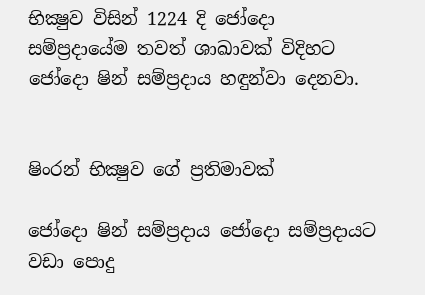භික්‍ෂුව විසින් 1224 දි ජෝදො සම්ප්‍රදායේම තවත් ශාඛාවක් විදිහට ජෝදො ෂින් සම්ප්‍රදාය හඳුන්වා දෙනවා.


ෂිංරන් භික්‍ෂුව ගේ ප්‍රතිමාවක්

ජෝදො ෂින් සම්ප්‍රදාය ජෝදො සම්ප්‍රදායට වඩා පොදු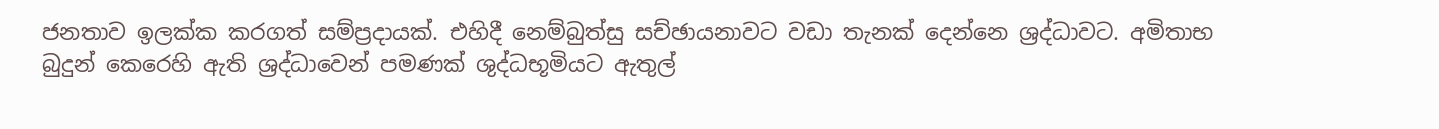ජනතාව ඉලක්ක කරගත් සම්ප්‍රදායක්. එහිදී නෙම්බුත්සු සච්ඡායනාවට වඩා තැනක් දෙන්නෙ ශ්‍රද්ධාවට. අමිතාභ බුදුන් කෙරෙහි ඇති ශ්‍රද්ධාවෙන් පමණක් ශුද්ධභූමියට ඇතුල්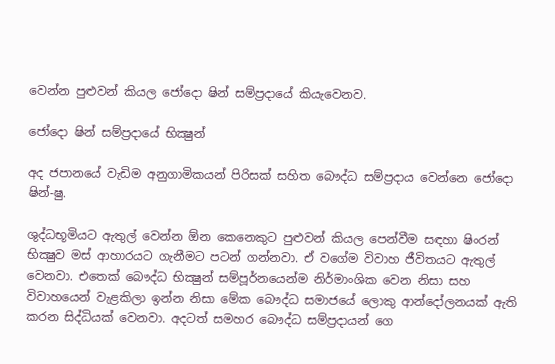වෙන්න පුළුවන් කියල ජෝදො ෂින් සම්ප්‍රදායේ කියැවෙනව.

ජෝදො ෂින් සම්ප්‍රදායේ භික්‍ෂුන්

අද ජපානයේ වැඩිම අනුගාමිකයන් පිරිසක් සහිත බෞද්ධ සම්ප්‍රදාය වෙන්නෙ ජෝදො ෂින්-ෂු.

ශුද්ධභූමියට ඇතුල් වෙන්න ඕන කෙනෙකුට පුළුවන් කියල පෙන්වීම සඳහා ෂිංරන් භික්‍ෂුව මස් ආහාරයට ගැනීමට පටන් ගන්නවා. ඒ වගේම විවාහ ජීවිතයට ඇතුල් වෙනවා. එතෙක් බෞද්ධ භික්‍ෂුන් සම්පූර්නයෙන්ම නිර්මාංශික වෙන නිසා සහ විවාහයෙන් වැළකිලා ඉන්න නිසා මේක බෞද්ධ සමාජයේ ලොකු ආන්දෝලනයක් ඇති කරන සිද්ධියක් වෙනවා. අදටත් සමහර බෞද්ධ සම්ප්‍රදායන් ගෙ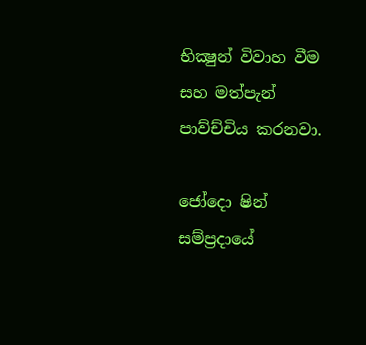භික්‍ෂුන් විවාහ වීම සහ මත්පැන් පාව්ච්චිය කරනවා.

ජෝදො ෂින් සම්ප්‍රදායේ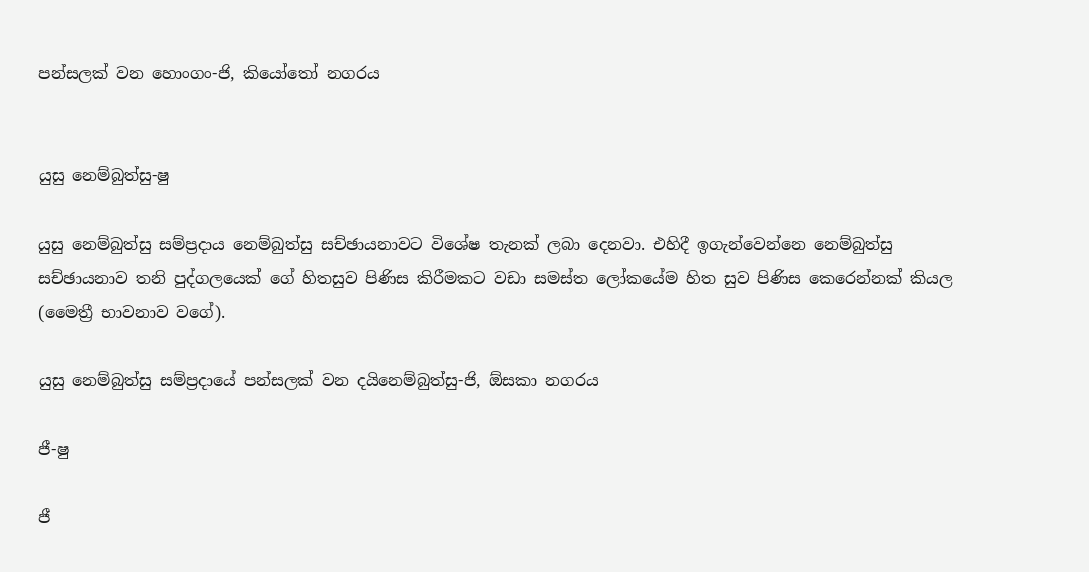පන්සලක් වන හොංගං-ජි, කියෝතෝ නගරය


යුසු නෙම්බුත්සු-ෂු

යුසු නෙම්බුත්සු සම්ප්‍රදාය නෙම්බුත්සු සච්ඡායනාවට විශේෂ තැනක් ලබා දෙනවා. එහිදී ඉගැන්වෙන්නෙ නෙම්බුත්සු සච්ඡායනාව තනි පුද්ගලයෙක් ගේ හිතසුව පිණිස කිරීමකට වඩා සමස්ත ලෝකයේම හිත සුව පිණිස කෙරෙන්නක් කියල (මෛත්‍රී භාවනාව වගේ).

යුසු නෙම්බුත්සු සම්ප්‍රදායේ පන්සලක් වන දයිනෙම්බුත්සු-ජි, ඕසකා නගරය

ජී-ෂු

ජී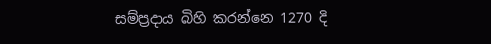සම්ප්‍රදාය බිහි කරන්නෙ 1270 දි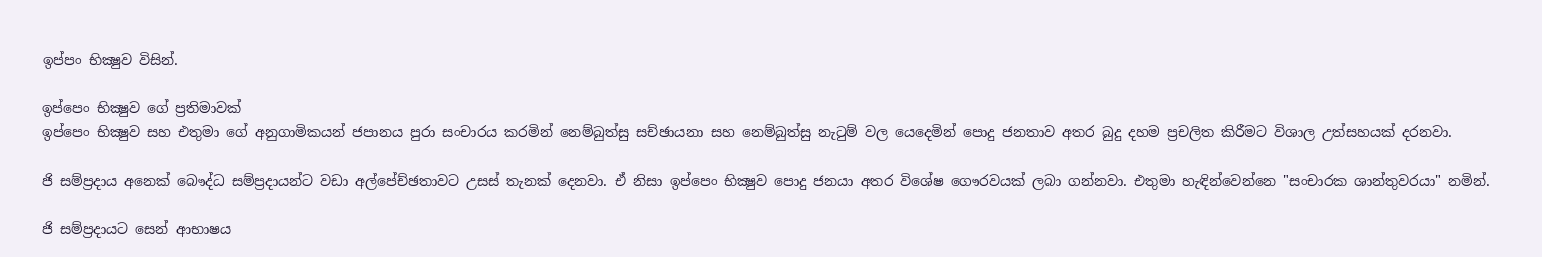ඉප්පං භික්‍ෂුව විසින්.

ඉප්පෙං භික්‍ෂුව ගේ ප්‍රතිමාවක්
ඉප්පෙං භික්‍ෂුව සහ එතුමා ගේ අනුගාමිකයන් ජපානය පුරා සංචාරය කරමින් නෙම්බුත්සු සච්ඡායනා සහ නෙම්බුත්සු නැටුම් වල යෙදෙමින් පොදු ජනතාව අතර බුදු දහම ප්‍රචලිත කිරීමට විශාල උත්සහයක් දරනවා.

ජි සම්ප්‍රදාය අනෙක් බෞද්ධ සම්ප්‍රදායන්ට වඩා අල්පේච්ඡතාවට උසස් තැනක් දෙනවා. ඒ නිසා ඉප්පෙං භික්‍ෂුව පොදු ජනයා අතර විශේෂ ගෞරවයක් ලබා ගන්නවා. එතුමා හැඳින්වෙන්නෙ "සංචාරක ශාන්තුවරයා" නමින්.

ජි සම්ප්‍රදායට සෙන් ආභාෂය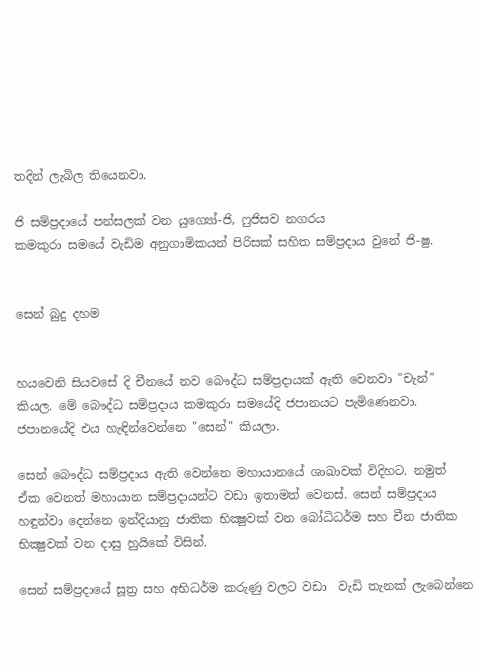තදින් ලැබිල තියෙනවා.

ජි සම්ප්‍රදායේ පන්සලක් වන යුග්‍යෝ-ජි, ෆුජිසව නගරය
කමකුරා සමයේ වැඩිම අනුගාමිකයන් පිරිසක් සහිත සම්ප්‍රදාය වුනේ ජි-ෂු.


සෙන් බුදු දහම


හයවෙනි සියවසේ දි චීනයේ නව බෞද්ධ සම්ප්‍රදායක් ඇති වෙනවා "චැන්" කියල. මේ බෞද්ධ සම්ප්‍රදාය කමකුරා සමයේදි ජපානයට පැමිණෙනවා. ජපානයේදි එය හැඳින්වෙන්නෙ "සෙන්" කියලා.

සෙන් බෞද්ධ සම්‍ප්‍රදාය ඇති වෙන්නෙ මහායානයේ ශාඛාවක් විදිහට. නමුත් ඒක වෙනත් මහායාන සම්ප්‍රදායන්ට වඩා ඉතාමත් වෙනස්. සෙන් සම්ප්‍රදාය හඳුන්වා දෙන්නෙ ඉන්දියානු ජාතික භික්‍ෂුවක් වන බෝධිධර්ම සහ චීන ජාතික භික්‍ෂුවක් වන දාසු හුයිකේ විසින්.

සෙන් සම්ප්‍රදායේ සූත්‍ර සහ අභිධර්ම කරුණු වලට වඩා  වැඩි තැනක් ලැබෙන්නෙ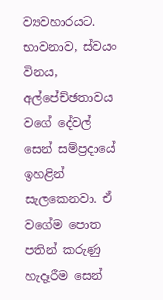ව්‍යවහාරයට. භාවනාව, ස්වයං විනය, අල්පේච්ඡතාවය වගේ දේවල් සෙන් සම්ප්‍රදායේ ඉහළින් සැලකෙනවා. ඒ වගේම පොත පතින් කරුණු හැදෑරීම සෙන්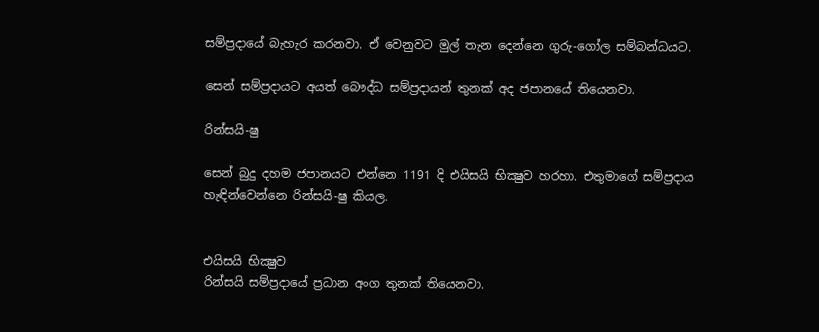සම්ප්‍රදායේ බැහැර කරනවා. ඒ වෙනුවට මුල් තැන දෙන්නෙ ගුරු-ගෝල සම්බන්ධයට.

සෙන් සම්ප්‍රදායට අයත් බෞද්ධ සම්ප්‍රදායන් තුනක් අද ජපානයේ තියෙනවා.

රින්සයි-ෂු

සෙන් බුදු දහම ජපානයට එන්නෙ 1191 දි එයිසයි භික්‍ෂුව හරහා. එතුමාගේ සම්ප්‍රදාය හැඳින්වෙන්නෙ රින්සයි-ෂු කියල.


එයිසයි භික්‍ෂුව
රින්සයි සම්ප්‍රදායේ ප්‍රධාන අංග තුනක් තියෙනවා.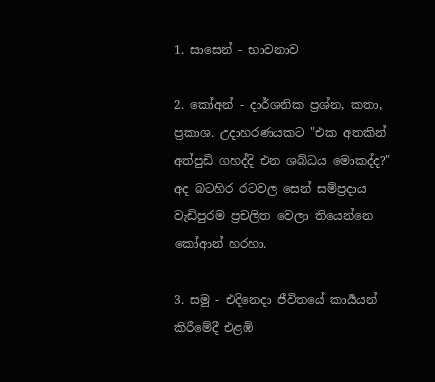1. සාසෙන් - භාවනාව

2. කෝඅන් - දාර්ශනික ප්‍රශ්න, කතා, ප්‍රකාශ. උදාහරණයකට "එක අතකින් අත්පුඩි ගහද්දි එන ශබ්ධය මොකද්ද?" අද බටහිර රටවල සෙන් සම්ප්‍රදාය වැඩිපුරම ප්‍රචලිත වෙලා තියෙන්නෙ කෝආන් හරහා.

3. සමු - එදිනෙදා ජීවිතයේ කාර්‍යයන් කිරීමේදී එළඹි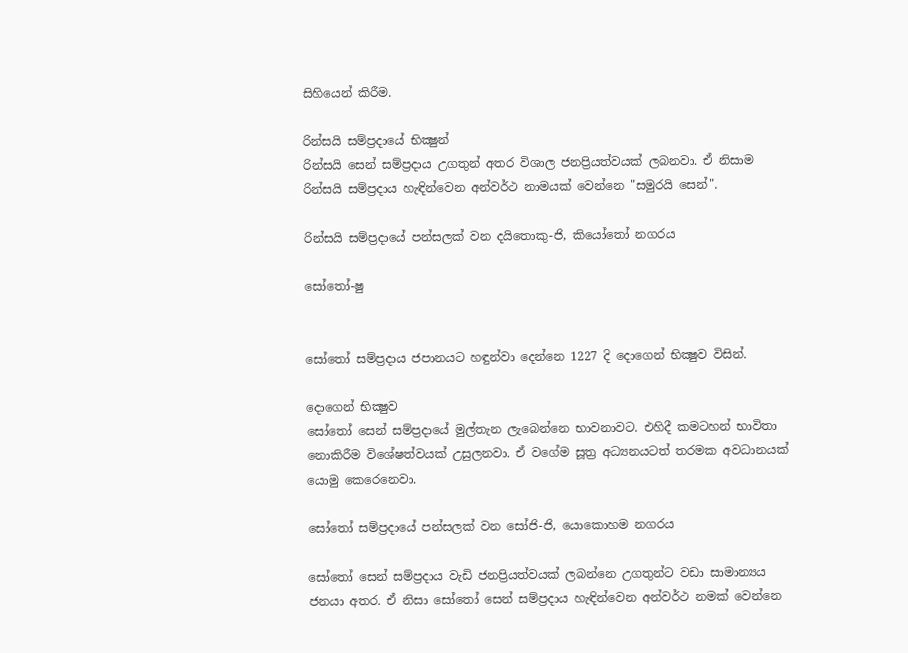සිහියෙන් කිරීම.

රින්සයි සම්ප්‍රදායේ භික්‍ෂුන්
රින්සයි සෙන් සම්‍ප්‍රදාය උගතුන් අතර විශාල ජනප්‍රියත්වයක් ලබනවා. ඒ නිසාම රින්සයි සම්ප්‍රදාය හැඳින්වෙන අන්වර්ථ නාමයක් වෙන්නෙ "සමුරයි සෙන්".

රින්සයි සම්ප්‍රදායේ පන්සලක් වන දයිතොකු-ජි, කියෝතෝ නගරය

සෝතෝ-ෂු


සෝතෝ සම්ප්‍රදාය ජපානයට හඳුන්වා දෙන්නෙ 1227 දි දොගෙන් භික්‍ෂුව විසින්.

දොගෙන් භික්‍ෂුව
සෝතෝ සෙන් සම්ප්‍රදායේ මුල්තැන ලැබෙන්නෙ භාවනාවට. එහිදී කමටහන් භාවිතා නොකිරීම විශේෂත්වයක් උසුලනවා. ඒ වගේම සූත්‍ර අධ්‍යනයටත් තරමක අවධානයක් යොමු කෙරෙනෙවා.

සෝතෝ සම්ප්‍රදායේ පන්සලක් වන සෝජි-ජි, යොකොහම නගරය

සෝතෝ සෙන් සම්ප්‍රදාය වැඩි ජනප්‍රියත්වයක් ලබන්නෙ උගතුන්ට වඩා සාමාන්‍යය ජනයා අතර. ඒ නිසා සෝතෝ සෙන් සම්‍ප්‍රදාය හැඳින්වෙන අන්වර්ථ නමක් වෙන්නෙ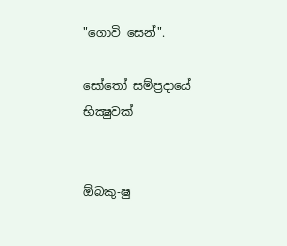"ගොවි සෙන්".

සෝතෝ සම්ප්‍රදායේ භික්‍ෂුවක්


ඕබකු-ෂු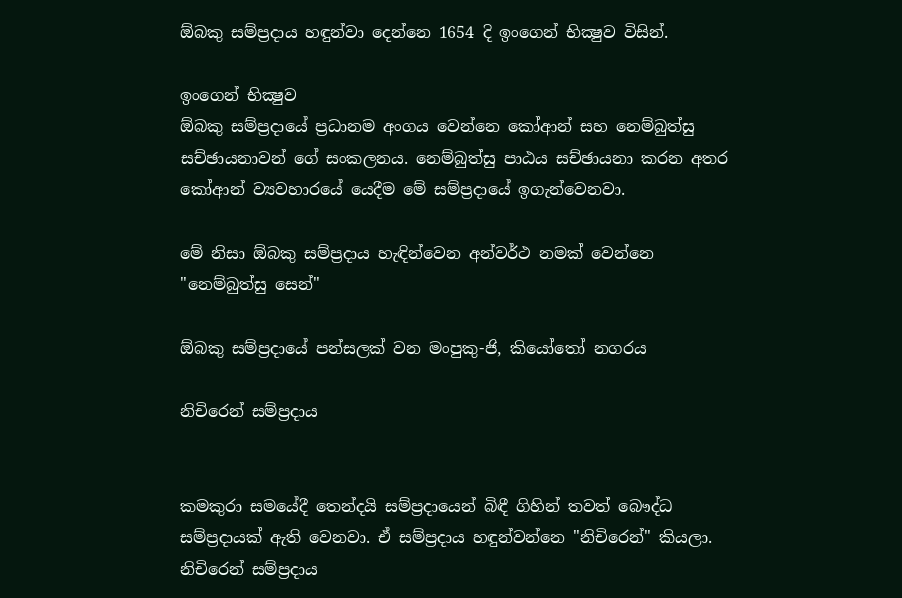ඕබකු සම්ප්‍රදාය හඳුන්වා දෙන්නෙ 1654 දි ඉංගෙන් භික්‍ෂුව විසින්.

ඉංගෙන් භික්‍ෂුව
ඕබකු සම්ප්‍රදායේ ප්‍රධානම අංගය වෙන්නෙ කෝආන් සහ නෙම්බුත්සු සච්ඡායනාවන් ගේ සංකලනය. නෙම්බුත්සු පාඨය සච්ඡායනා කරන අතර කෝආන් ව්‍යවහාරයේ යෙදීම මේ සම්ප්‍රදායේ ඉගැන්වෙනවා.

මේ නිසා ඕබකු සම්ප්‍රදාය හැඳින්වෙන අන්වර්ථ නමක් වෙන්නෙ "නෙම්බුත්සු සෙන්"

ඕබකු සම්ප්‍රදායේ පන්සලක් වන මංපුකු-ජි, කියෝතෝ නගරය

නිචිරෙන් සම්ප්‍රදාය


කමකුරා සමයේදී තෙන්දයි සම්ප්‍රදායෙන් බිඳී ගිහින් තවත් බෞද්ධ සම්ප්‍රදායක් ඇති වෙනවා. ඒ සම්ප්‍රදාය හඳුන්වන්නෙ "නිචිරෙන්" කියලා. නිචිරෙන් සම්ප්‍රදාය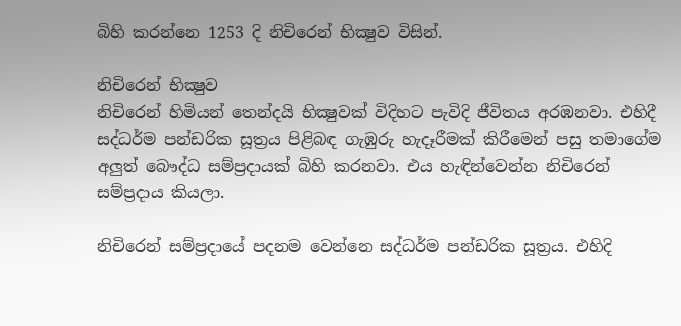බිහි කරන්නෙ 1253 දි නිචිරෙන් භික්‍ෂුව විසින්.

නිචිරෙන් භික්‍ෂුව
නිචිරෙන් හිමියන් තෙන්දයි භික්‍ෂුවක් විදිහට පැවිදි ජීවිතය අරඹනවා. එහිදී සද්ධර්ම පන්ඩරික සූත්‍රය පිළිබඳ ගැඹුරු හැදෑරීමක් කිරීමෙන් පසු තමාගේම අලුත් බෞද්ධ සම්ප්‍රදායක් බිහි කරනවා. එය හැඳින්වෙන්න නිචිරෙන් සම්ප්‍රදාය කියලා.

නිචිරෙන් සම්ප්‍රදායේ පදනම වෙන්නෙ සද්ධර්ම පන්ඩරික සූත්‍රය. එහිදි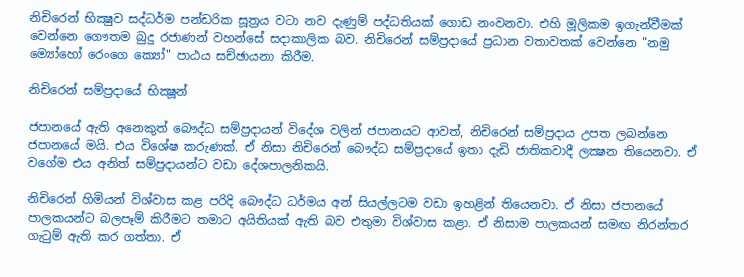නිචිරෙන් භික්‍ෂුව සද්ධර්ම පන්ඩරික සූත්‍රය වටා නව දැණුම් පද්ධතියක් ගොඩ නංවනවා. එහි මූලිකම ඉගැන්වීමක් වෙන්නෙ ගෞතම බුදු රජාණන් වහන්සේ සදාකාලික බව. නිචිරෙන් සම්ප්‍රදායේ ප්‍රධාන වතාවතක් වෙන්නෙ "නමු ම්‍යෝහෝ රෙංගෙ ක්‍යෝ" පාඨය සච්ඡායනා කිරීම.

නිචිරෙන් සම්ප්‍රදායේ භික්‍ෂූන්

ජපානයේ ඇති අනෙකුත් බෞද්ධ සම්ප්‍රදායන් විදේශ වලින් ජපානයට ආවත්, නිචිරෙන් සම්ප්‍රදාය උපත ලබන්නෙ ජපානයේ මයි. එය විශේෂ කරුණක්. ඒ නිසා නිචිරෙන් බෞද්ධ සම්‍ප්‍රදායේ ඉතා දැඩි ජාතිකවාදී ලක්‍ෂන තියෙනවා. ඒ වගේම එය අනිත් සම්ප්‍රදායන්ට වඩා දේශපාලනිකයි.

නිචිරෙන් හිමියන් විශ්වාස කළ පරිදි බෞද්ධ ධර්මය අන් සියල්ලටම වඩා ඉහළින් තියෙනවා. ඒ නිසා ජපානයේ පාලකයන්ට බලපෑම් කිරීමට තමාට අයිතියක් ඇති බව එතුමා විශ්වාස කළා. ඒ නිසාම පාලකයන් සමඟ නිරන්තර ගැටුම් ඇති කර ගත්තා. ඒ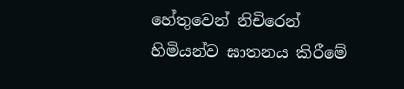හේතුවෙන් නිචිරෙන් හිමියන්ව ඝාතනය කිරීමේ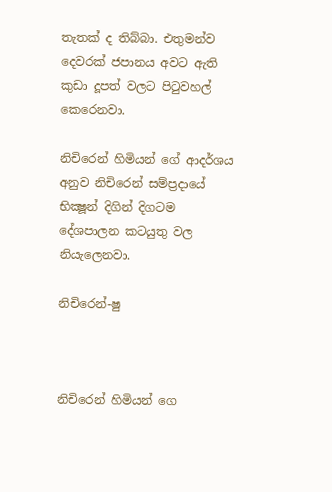තැතක් ද තිබ්බා. එතුමන්ව දෙවරක් ජපානය අවට ඇති කුඩා දූපත් වලට පිටුවහල් කෙරෙනවා.

නිචිරෙන් හිමියන් ගේ ආදර්ශය අනුව නිචිරෙන් සම්ප්‍රදායේ භික්‍ෂූන් දිගින් දිගටම දේශපාලන කටයුතු වල නියැලෙනවා.

නිචිරෙන්-ෂු



නිචිරෙන් හිමියන් ගෙ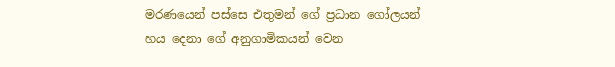මරණයෙන් පස්සෙ එතුමන් ගේ ප්‍රධාන ගෝලයන් හය දෙනා ගේ අනුගාමිකයන් වෙන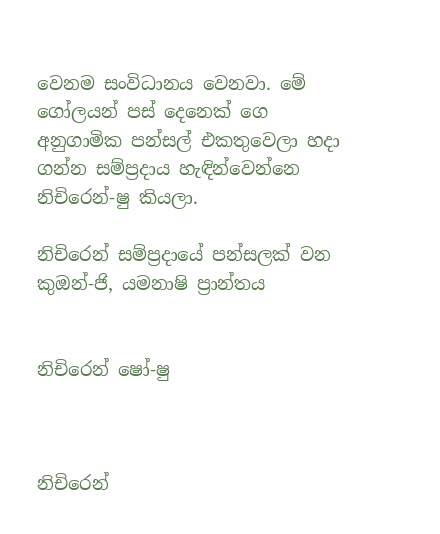වෙනම සංවිධානය වෙනවා. මේ ගෝලයන් පස් දෙනෙක් ගෙ අනුගාමික පන්සල් එකතුවෙලා හදා ගන්න සම්ප්‍රදාය හැඳින්වෙන්නෙ නිචිරෙන්-ෂු කියලා.

නිචිරෙන් සම්‍ප්‍රදායේ පන්සලක් වන කුඔන්-ජි, යමනාෂි ප්‍රාන්තය


නිචිරෙන් ෂෝ-ෂු



නිචිරෙන්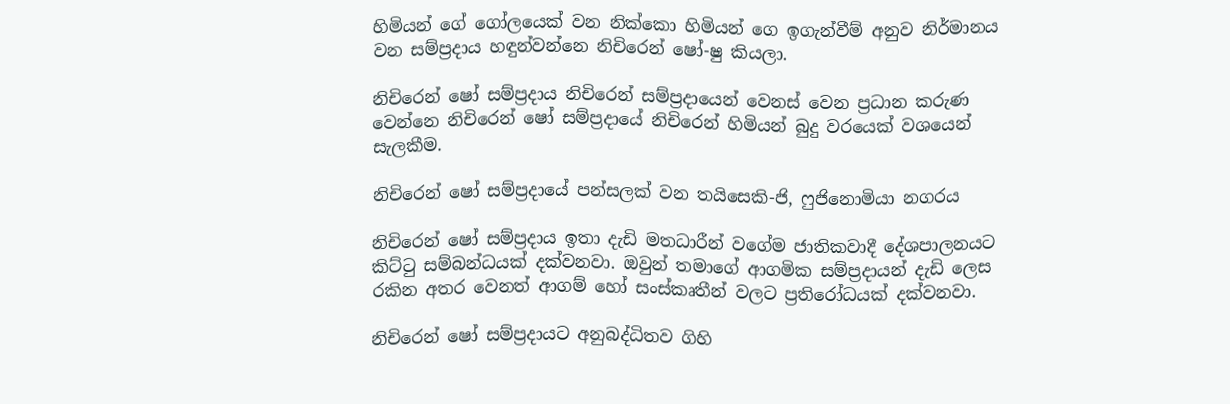හිමියන් ගේ ගෝලයෙක් වන නික්කො හිමියන් ගෙ ඉගැන්වීම් අනුව නිර්මානය වන සම්ප්‍රදාය හඳුන්වන්නෙ නිචිරෙන් ෂෝ-ෂු කියලා.

නිචිරෙන් ෂෝ සම්ප්‍රදාය නිචිරෙන් සම්ප්‍රදායෙන් වෙනස් වෙන ප්‍රධාන කරුණ වෙන්නෙ නිචිරෙන් ෂෝ සම්ප්‍රදායේ නිචිරෙන් හිමියන් බුදු වරයෙක් වශයෙන් සැලකීම.

නිචිරෙන් ෂෝ සම්‍ප්‍රදායේ පන්සලක් වන තයිසෙකි-ජි, ෆුජිනොමියා නගරය

නිචිරෙන් ෂෝ සම්ප්‍රදාය ඉතා දැඩි මතධාරීන් වගේම ජාතිකවාදී දේශපාලනයට කිට්ටු සම්බන්ධයක් දක්වනවා. ඔවුන් තමාගේ ආගමික සම්ප්‍රදායන් දැඩි ලෙස රකින අතර වෙනත් ආගම් හෝ සංස්කෘතීන් වලට ප්‍රතිරෝධයක් දක්වනවා.

නිචිරෙන් ෂෝ සම්ප්‍රදායට අනුබද්ධිතව ගිහි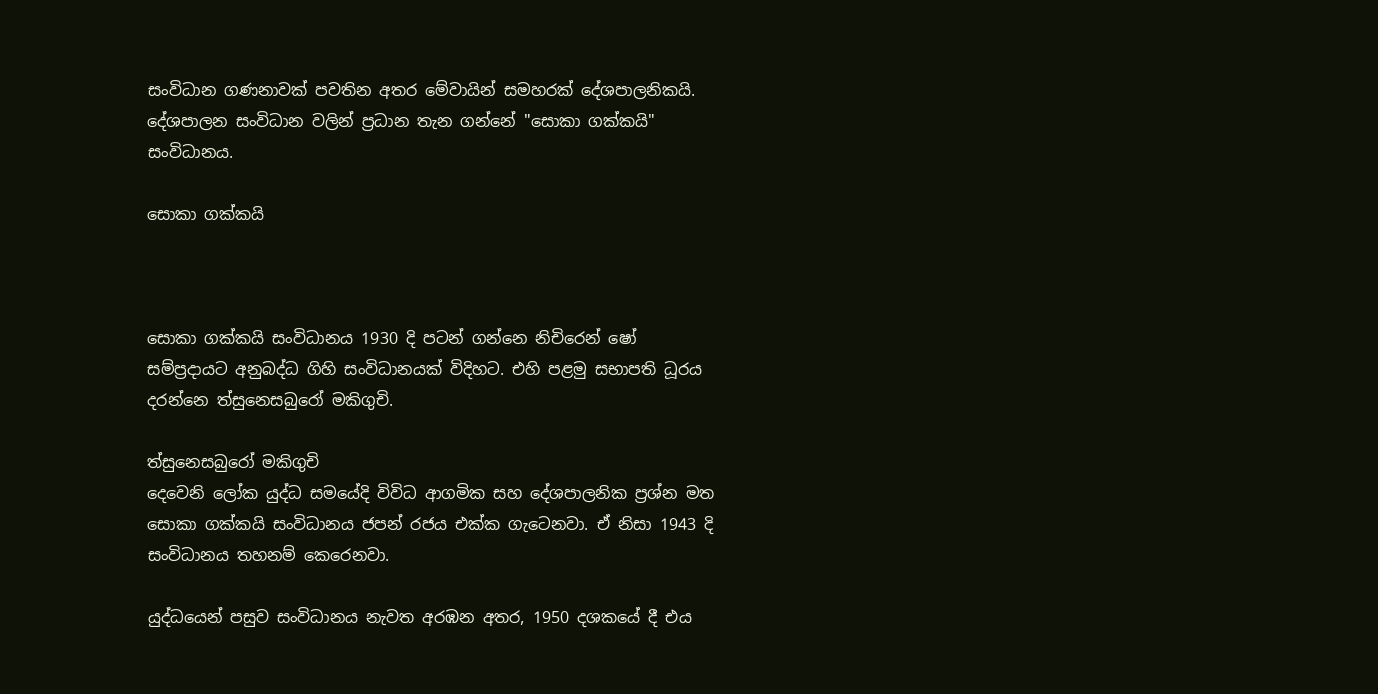සංවිධාන ගණනාවක් පවතින අතර මේවායින් සමහරක් දේශපාලනිකයි. දේශපාලන සංවිධාන වලින් ප්‍රධාන තැන ගන්නේ "සොකා ගක්කයි" සංවිධානය.

සොකා ගක්කයි



සොකා ගක්කයි සංවිධානය 1930 දි පටන් ගන්නෙ නිචිරෙන් ෂෝ සම්ප්‍රදායට අනුබද්ධ ගිහි සංවිධානයක් විදිහට. එහි පළමු සභාපති ධූරය දරන්නෙ ත්සුනෙසබුරෝ මකිගුචි.

ත්සුනෙසබුරෝ මකිගුචි
දෙවෙනි ලෝක යුද්ධ සමයේදි විවිධ ආගමික සහ දේශපාලනික ප්‍රශ්න මත සොකා ගක්කයි සංවිධානය ජපන් රජය එක්ක ගැටෙනවා. ඒ නිසා 1943 දි සංවිධානය තහනම් කෙරෙනවා.

යුද්ධයෙන් පසුව සංවිධානය නැවත අරඹන අතර, 1950 දශකයේ දී එය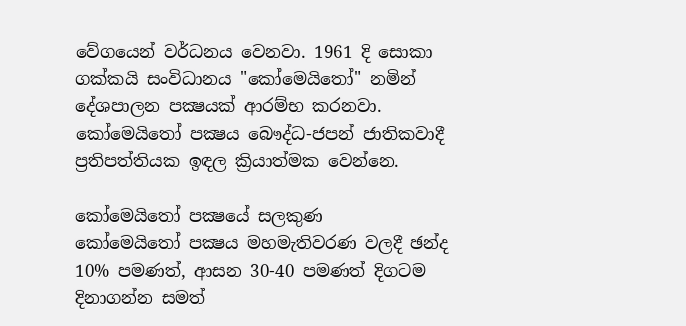වේගයෙන් වර්ධනය වෙනවා. 1961 දි සොකා ගක්කයි සංවිධානය "කෝමෙයිතෝ" නමින් දේශපාලන පක්‍ෂයක් ආරම්භ කරනවා. කෝමෙයිතෝ පක්‍ෂය බෞද්ධ-ජපන් ජාතිකවාදී ප්‍රතිපත්තියක ඉඳල ක්‍රියාත්මක වෙන්නෙ.

කෝමෙයිතෝ පක්‍ෂයේ සලකුණ
කෝමෙයිතෝ පක්‍ෂය මහමැතිවරණ වලදී ඡන්ද 10% පමණත්, ආසන 30-40 පමණත් දිගටම දිනාගන්න සමත්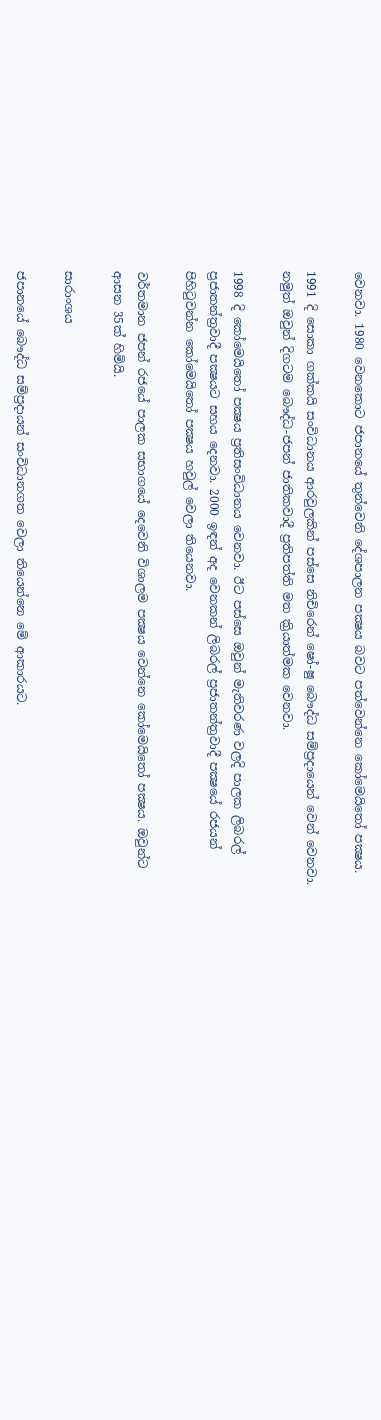වෙනවා. 1980 වෙනකොට ජපානයේ තුන්වෙනි දේශපාලන පක්‍ෂය බවට පත්වෙන්නෙ කෝමෙයිතෝ පක්‍ෂය.

1991 දි සොකා ගක්කයි සංවිධානය ආරවුලකින් පස්සෙ නිචිරෙන් ෂෝ-ෂු බෞද්ධ සම්ප්‍රදායෙන් වෙන් වෙනවා. නමුත් ඔවුන් දිගටම බෞද්ධ-ජපන් ජාතිකවාදී ප්‍රතිපත්ති මත ක්‍රියාත්මක වෙනවා.

1998 දි කෝමෙයිතෝ පක්‍ෂය ප්‍රතිසංවිධානය වෙනවා. ඊට පස්සෙ ඔවුන් මැතිවරණ වලදි පාලක ලිබරල් ප්‍රජාතන්ත්‍රවාදී පක්‍ෂයට සහය දෙනවා. 2000 ඉඳන් අද වෙනකන් ලිබරල් ප්‍රජාතන්ත්‍රවාදී පක්‍ෂයේ රජයන් පිහිටුවන්න කෝමෙයිතෝ පක්‍ෂය හවුල් වෙලා තියෙනවා.

වර්තමාන ජපන් රජයේ පාලක සභාගයේ දෙවෙනි විශාලම පක්‍ෂය වෙන්නෙ කෝමෙයිතෝ පක්‍ෂය. ඔවුන්ට ආසන 35ක් හිමියි.

සාරාංශය

ජපානයේ බෞද්ධ සම්ප්‍රදායන් සංවිධානගත වෙලා තියෙන්නෙ මේ ආකාරයට.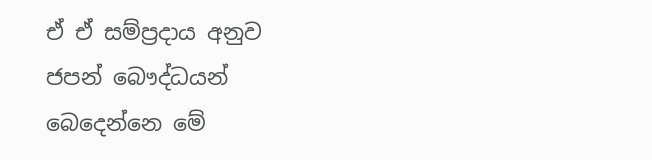ඒ ඒ සම්ප්‍රදාය අනුව ජපන් බෞද්ධයන් බෙදෙන්නෙ මේ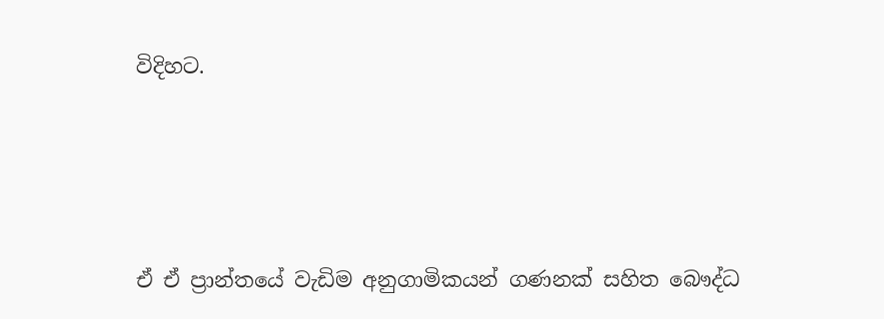විදිහට.




ඒ ඒ ප්‍රාන්තයේ වැඩිම අනුගාමිකයන් ගණනක් සහිත බෞද්ධ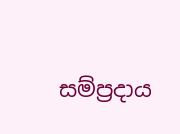සම්ප්‍රදාය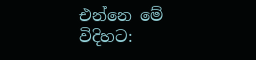එන්නෙ මේ විදිහට: